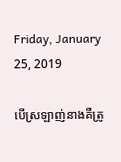Friday, January 25, 2019

បើស្រឡាញ់នាងគឺត្រូ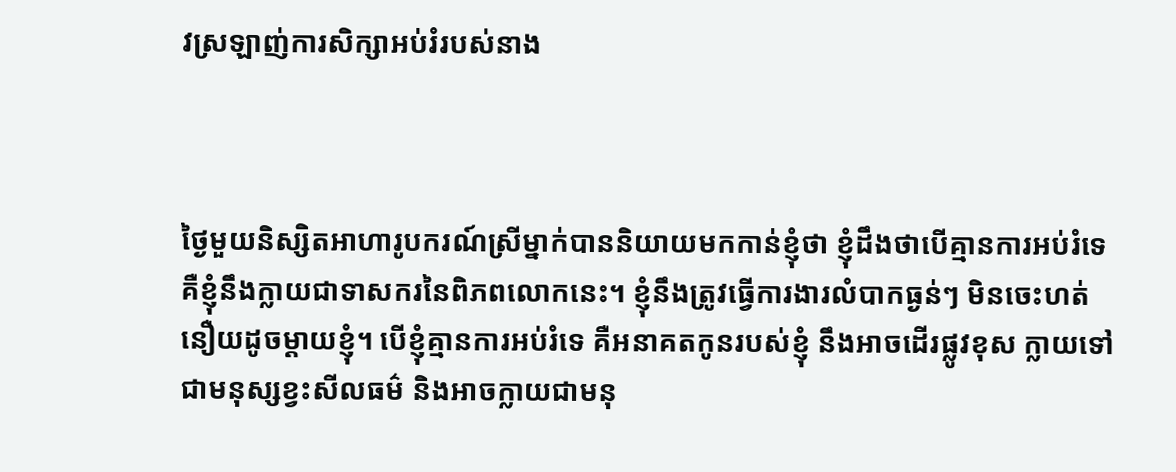វស្រឡាញ់ការសិក្សាអប់រំរបស់នាង



ថ្ងៃមួយនិស្សិតអាហារូបករណ៍ស្រីម្នាក់បាននិយាយមកកាន់ខ្ញុំថា ខ្ញុំដឹងថាបើគ្មានការអប់រំទេ គឺខ្ញុំនឹងក្លាយជាទាសករនៃពិភពលោកនេះ។ ខ្ញុំនឹងត្រូវធ្វើការងារលំបាកធ្ងន់ៗ មិនចេះហត់នឿយដូចម្ដាយខ្ញុំ។ បើខ្ញុំគ្មានការអប់រំទេ គឺអនាគតកូនរបស់ខ្ញុំ នឹងអាចដើរផ្លូវខុស ក្លាយទៅជាមនុស្សខ្វះសីលធម៌ និងអាចក្លាយជាមនុ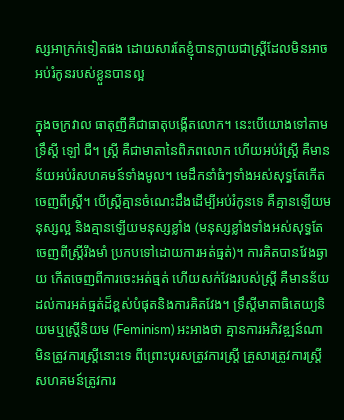ស្សអាក្រក់ទៀតផង ដោយសារតែខ្ញុំបានក្លាយជាស្រ្តីដែលមិនអាចអប់រំកូនរបស់ខ្លួនបានល្អ

ក្នុងចក្រវាល ធាតុញីគឺជាធាតុបង្កើតលោក។ នេះបើយោងទៅតាមទ្រឹស្តី ឡៅ ជឺ។ ស្រ្តី គឺជាមាតានៃពិភពលោក ហើយអប់រំស្រ្តី គឺមានន័យអប់រំសហគមន៍ទាំងមូល។ មេដឹកនាំធំៗទាំងអស់សុទ្ធតែកើតចេញពីស្រ្តី។ បើស្រ្តីគ្មានចំណេះដឹងដើម្បីអប់រំកូនទេ គឺគ្មានឡើយមនុស្សល្អ និងគ្មានឡើយមនុស្សខ្លាំង (មនុស្សខ្លាំងទាំងអស់សុទ្ធតែចេញពីស្រ្តីរឹងមាំ ប្រកបទៅដោយការអត់ធ្មត់)។ ការគិតបានវែងឆ្ងាយ កើតចេញពីការចេះអត់ធ្មត់ ហើយសក់វែងរបស់ស្រ្តី គឺមានន័យដល់ការអត់ធ្មត់ដ៏ខ្ពស់បំផុតនិងការគិតវែង។ ទ្រឹស្តីមាតាធិតេយ្យនិយមឬស្រ្តីនិយម (Feminism) អះអាងថា គ្មានការអភិវឌ្ឍន៍ណា មិនត្រូវការស្រ្តីនោះទេ ពីព្រោះបុរសត្រូវការស្រ្តី គ្រួសារត្រូវការស្រ្តី សហគមន៍ត្រូវការ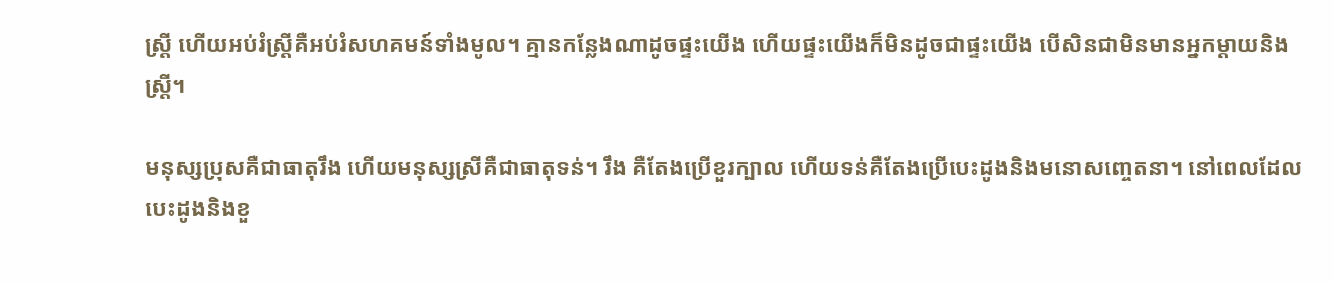ស្រ្តី ហើយអប់រំស្រី្តគឺអប់រំសហគមន៍ទាំងមូល។ គ្មានកន្លែងណាដូចផ្ទះយើង ហើយផ្ទះយើងក៏មិនដូចជាផ្ទះយើង បើសិនជាមិនមានអ្នកម្តាយនិងស្រ្តី។

មនុស្សប្រុសគឺជាធាតុរឹង ហើយមនុស្សស្រីគឺជាធាតុទន់។ រឹង គឺតែងប្រើខួរក្បាល ហើយទន់គឺតែងប្រើបេះដូងនិងមនោសញ្ចេតនា។ នៅពេលដែលបេះដូងនិងខួ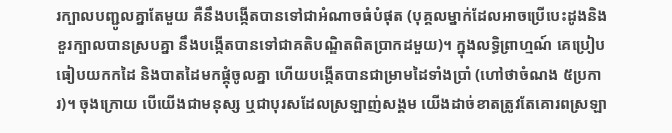រក្បាលបញ្ជូលគ្នាតែមួយ គឺនឹងបង្កើតបានទៅជាអំណាចធំបំផុត (បុគ្គលម្នាក់ដែលអាចប្រើបេះដូងនិងខួរក្បាលបានស្របគ្នា នឹងបង្កើតបានទៅជាគតិបណ្ឌិតពិតប្រាកដមួយ)។ ក្នុងលទ្ធិព្រាហ្មណ៍ គេប្រៀបធៀបយកកដៃ និងបាតដៃមកផ្គុំចូលគ្នា ហើយបង្កើតបានជាម្រាមដៃទាំងប្រាំ (ហៅថាចំណង ៥ប្រការ)។ ចុងក្រោយ បើយើងជាមនុស្ស ឬជាបុរសដែលស្រឡាញ់សង្គម យើងដាច់ខាតត្រូវតែគោរពស្រឡា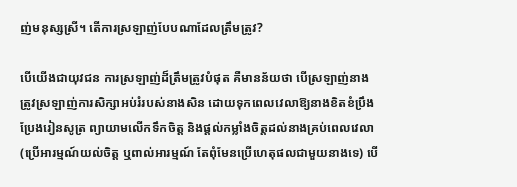ញ់មនុស្សស្រី។ តើការស្រឡាញ់បែបណាដែលត្រឹមត្រូវ?

បើយើងជាយុវជន ការស្រឡាញ់ដ៏ត្រឹមត្រូវបំផុត គឺមានន័យថា បើស្រឡាញ់នាង ត្រូវស្រឡាញ់ការសិក្សាអប់រំរបស់នាងសិន ដោយទុកពេលវេលាឱ្យនាងខិតខំប្រឹងប្រែងរៀនសូត្រ ព្យាយាមលើកទឹកចិត្ត និងផ្តល់កម្លាំងចិត្តដល់នាងគ្រប់ពេលវេលា (ប្រើអារម្មណ៍យល់ចិត្ត ឬពាល់អារម្មណ៍ តែពុំមែនប្រើហេតុផលជាមួយនាងទេ) បើ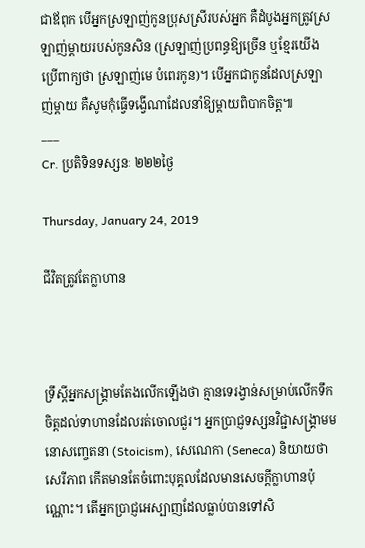ជាឪពុក បើអ្នកស្រឡាញ់កូនប្រុសស្រីរបស់អ្នក គឺដំបូងអ្នកត្រូវស្រឡាញ់ម្តាយរបស់កូនសិន (ស្រឡាញ់ប្រពន្ធឱ្យច្រើន ឬខ្មែរយើងប្រើពាក្យថា ស្រឡាញ់មេ បំពេរកូន)។ បើអ្នកជាកូនដែលស្រឡាញ់ម្តាយ គឺសូមកុំធ្វើទង្វើណាដែលនាំឱ្យម្តាយពិបាកចិត្ត៕
___
Cr. ប្រតិទិនទស្សនៈ ២២២ថ្ងៃ

Thursday, January 24, 2019

ជីវិតត្រូវតែក្លាហាន



ទ្រឹស្តីអ្នកសង្រ្គាមតែងលើកឡើងថា គ្មានទេរង្វាន់សម្រាប់លើកទឹកចិត្តដល់ទាហានដែលរត់ចោលជួរ។ អ្នកប្រាជ្ញទស្សនវិជ្ជាសង្គ្រាមមនោសញ្ចេតនា (Stoicism), សេណេកា (Seneca) និយាយថា សេរីភាព កើតមានតែចំពោះបុគ្គលដែលមានសេចក្តីក្លាហានប៉ុណ្ណោះ។ តើអ្នកប្រាជ្ញអេស្បាញដែលធ្លាប់បានទៅសិ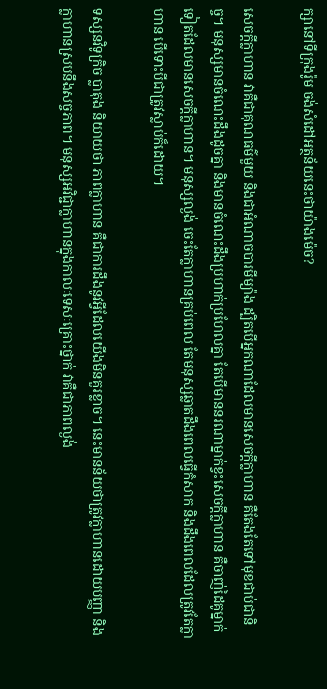ក្សានៅទីក្រុងរ៉ូម ចង់សំដៅអត្ថន័យនេះថាយ៉ាងម៉េច?

សេចក្តីក្លាហាន វាគឺជាគុណធម៌មួយ និងជាអំណាចបារមីម្យ៉ាង ដ្បិតបើអ្នកណាដែលមានសេចក្តីក្លាហាន គឺតែងតែទៅមុខជាប់ជានិច្ច។ មនុស្សមានចំណេះដឹងដូចគ្នា និងមានចំណេះដឹងប្រហាក់ប្រហែលគ្នា តែបើមាននរណាម្នាក់ខ្វះសេចក្តីក្លាហាន គឺចាញ់ដៃគូម្នាក់ទៀតដែលមានសេចក្តីក្លាហាន។ មនុស្សល្ងង់ ចេះតែក្លាហានគ្រប់ពេល តែមនុស្សឆ្លាតដឹងពេលធ្វើកំសាក និងដឹងពេលដែលត្រូវតែក្លាហាន បើទោះបីជាត្រូវស្លាប់ក៏ដោយ។

ទស្សនវិទូក្រិច ប្លាតុង និយាយថា ភាពក្លាហាន គឺជាការដឹងនូវអ្វីដែលយើងមិនគួរខ្លាច។ នេះមានន័យថាត្រូវក្លាហានដោយបញ្ញា និងក្លាហានស្របនឹងសច្ចភាព។ មនុស្សអវិជ្ជាក្លាហានក្នុងកាលៈទេសៈគ្រោះថ្នាក់ វាគឺជាភាពល្ងង់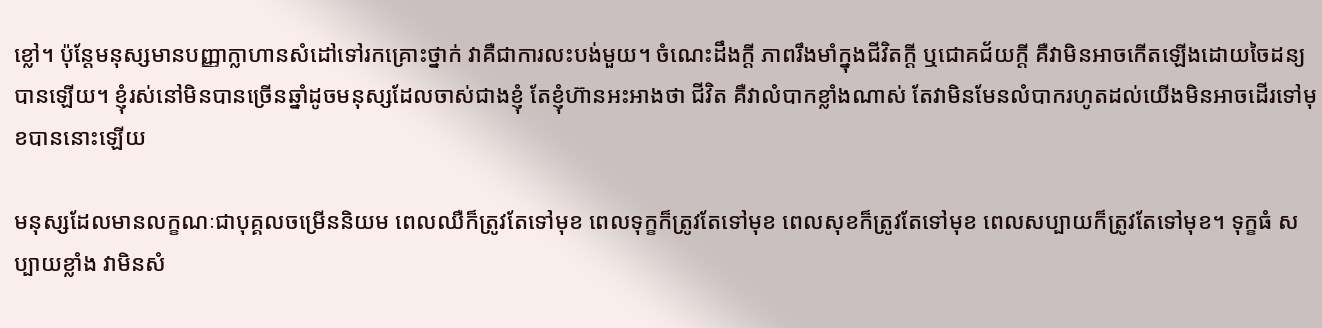ខ្លៅ។ ប៉ុន្តែមនុស្សមានបញ្ញាក្លាហានសំដៅទៅរកគ្រោះថ្នាក់ វាគឺជាការលះបង់មួយ។ ចំណេះដឹងក្តី ភាពរឹងមាំក្នុងជីវិតក្តី ឬជោគជ័យក្តី គឺវាមិនអាចកើតឡើងដោយចៃដន្យបានឡើយ។ ខ្ញុំរស់នៅមិនបានច្រើនឆ្នាំដូចមនុស្សដែលចាស់ជាងខ្ញុំ តែខ្ញុំហ៊ានអះអាងថា ជីវិត គឺវាលំបាកខ្លាំងណាស់ តែវាមិនមែនលំបាករហូតដល់យើងមិនអាចដើរទៅមុខបាននោះឡើយ

មនុស្សដែលមានលក្ខណៈជាបុគ្គលចម្រើននិយម ពេលឈឺក៏ត្រូវតែទៅមុខ ពេលទុក្ខក៏ត្រូវតែទៅមុខ ពេលសុខក៏ត្រូវតែទៅមុខ ពេលសប្បាយក៏ត្រូវតែទៅមុខ។ ទុក្ខធំ សប្បាយខ្លាំង វាមិនសំ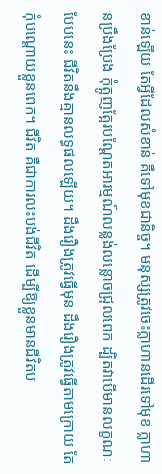ខាន់ឡើយ តែអ្វីដែលសំខាន់ គឺទៅមុខជានិច្ច។ មនុស្សត្រូវចេះក្លាហានដើរទៅមុខ ក្លាហានប្រឹងប្រែង កុំត្អូញត្អែរបណ្តែតអារម្មណ៍លន្លង់លន្លោចជ្រុលពេក ដ្បិតវាបើមានលក្ខណៈបែបនេះ ជីវិតនឹងគ្មានលទ្ធផលឡើយ។ ដឹងរឿងត្រូវធ្វើមុន ដឹងរឿងត្រូវធ្វើតាមក្រោយ តែកុំបណ្តោយខ្លួនពេក។ ជីវិត គឺជាការលះបង់ជីវិត ដើម្បីឱ្យខ្លួនមានជីវិតប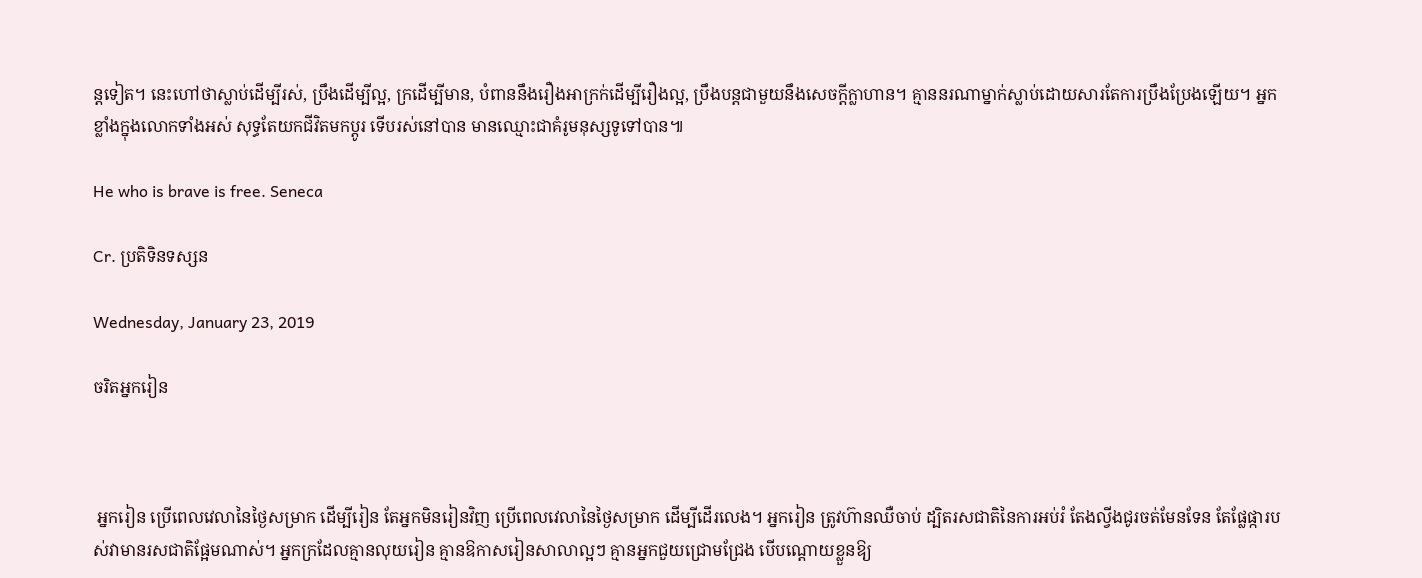ន្តទៀត។ នេះហៅថាស្លាប់ដើម្បីរស់, ប្រឹងដើម្បីល្អ, ក្រដើម្បីមាន, បំពាននឹងរឿងអាក្រក់ដើម្បីរឿងល្អ, ប្រឹងបន្តជាមួយនឹងសេចក្តីក្លាហាន។ គ្មាននរណាម្នាក់ស្លាប់ដោយសារតែការប្រឹងប្រែងឡើយ។ អ្នកខ្លាំងក្នុងលោកទាំងអស់ សុទ្ធតែយកជីវិតមកប្តូរ ទើបរស់នៅបាន មានឈ្មោះជាគំរូមនុស្សទូទៅបាន៕

He who is brave is free. Seneca

Cr. ប្រតិទិនទស្សន

Wednesday, January 23, 2019

ចរិតអ្នករៀន



 អ្នករៀន ប្រើពេលវេលានៃថ្ងៃសម្រាក ដើម្បីរៀន តែអ្នកមិនរៀនវិញ ប្រើពេលវេលានៃថ្ងៃសម្រាក ដើម្បីដើរលេង។ អ្នករៀន ត្រូវហ៊ានឈឺចាប់ ដ្បិតរសជាតិនៃការអប់រំ តែងល្វីងជូរចត់មែនទែន តែផ្លែផ្ការបស់វាមានរសជាតិផ្អែមណាស់។ អ្នកក្រដែលគ្មានលុយរៀន គ្មានឱកាសរៀនសាលាល្អៗ គ្មានអ្នកជួយជ្រោមជ្រែង បើបណ្តោយខ្លួនឱ្យ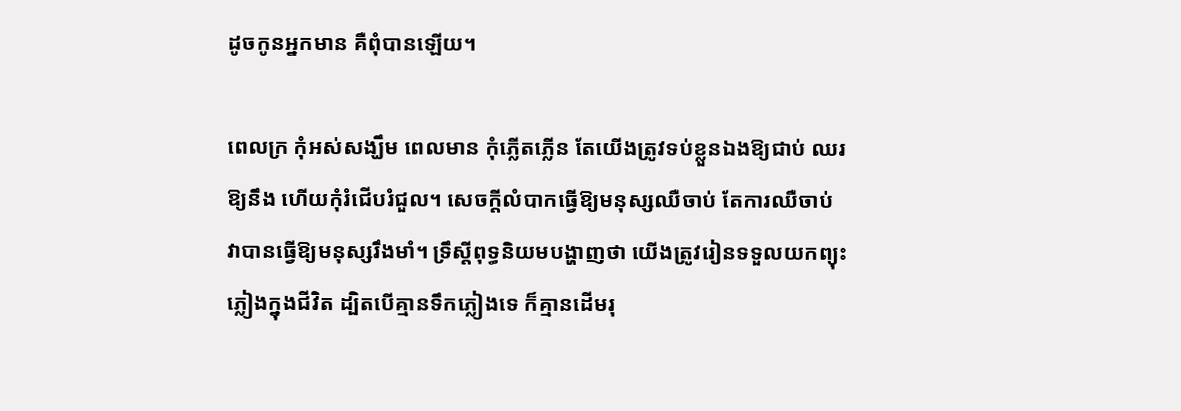ដូចកូនអ្នកមាន គឺពុំបានឡើយ។

ពេលក្រ កុំអស់សង្ឃឹម ពេលមាន កុំភ្លើតភ្លើន តែយើងត្រូវទប់ខ្លួនឯងឱ្យជាប់ ឈរឱ្យនឹង ហើយកុំរំជើបរំជួល។ សេចក្តីលំបាកធ្វើឱ្យមនុស្សឈឺចាប់ តែការឈឺចាប់ វាបានធ្វើឱ្យមនុស្សរឹងមាំ។ ទ្រឹស្តីពុទ្ធនិយមបង្ហាញថា យើងត្រូវរៀនទទួលយកព្យុះភ្លៀងក្នុងជីវិត ដ្បិតបើគ្មានទឹកភ្លៀងទេ ក៏គ្មានដើមរុ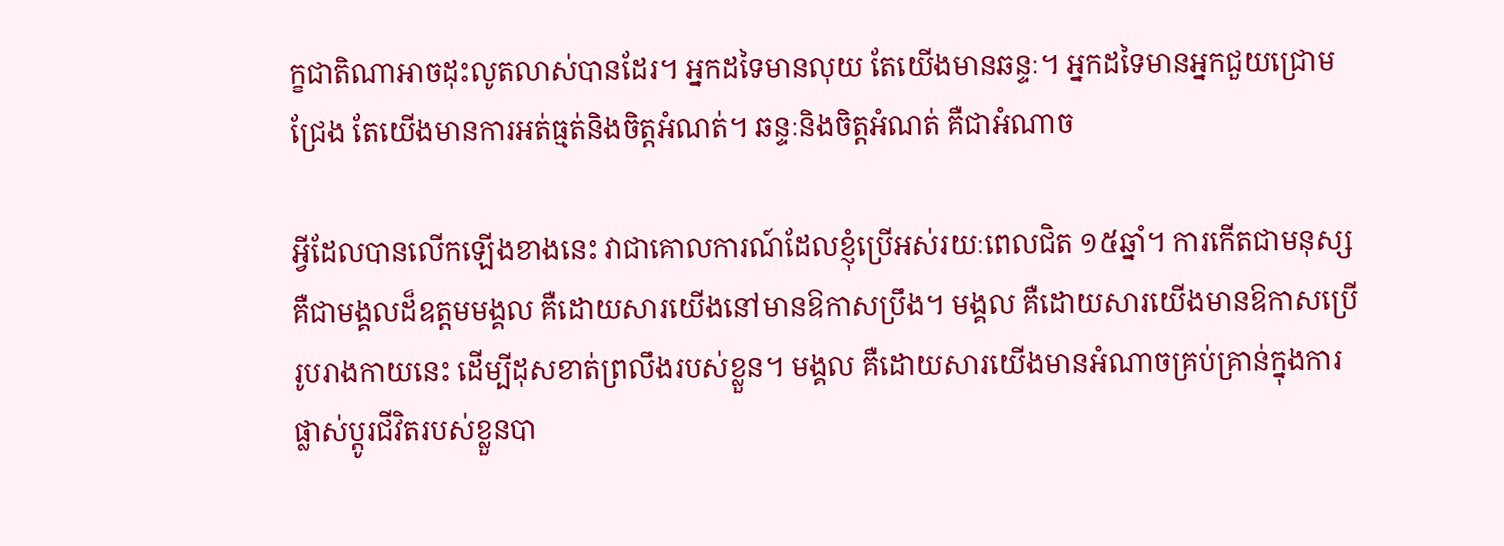ក្ខជាតិណាអាចដុះលូតលាស់បានដែរ។ អ្នកដទៃមានលុយ តែយើងមានឆន្ទៈ។ អ្នកដទៃមានអ្នកជួយជ្រោមជ្រែង តែយើងមានការអត់ធ្មត់និងចិត្តអំណត់។ ឆន្ទៈនិងចិត្តអំណត់ គឺជាអំណាច

អ្វីដែលបានលើកឡើងខាងនេះ វាជាគោលការណ៍ដែលខ្ញុំប្រើអស់រយៈពេលជិត ១៥ឆ្នាំ។ ការកើតជាមនុស្ស គឺជាមង្គលដ៏ឧត្តមមង្គល គឺដោយសារយើងនៅមានឱកាសប្រឹង។ មង្គល គឺដោយសារយើងមានឱកាសប្រើរូបរាងកាយនេះ ដើម្បីដុសខាត់ព្រលឹងរបស់ខ្លួន។ មង្គល គឺដោយសារយើងមានអំណាចគ្រប់គ្រាន់ក្នុងការផ្លាស់ប្តូរជីវិតរបស់ខ្លួនបា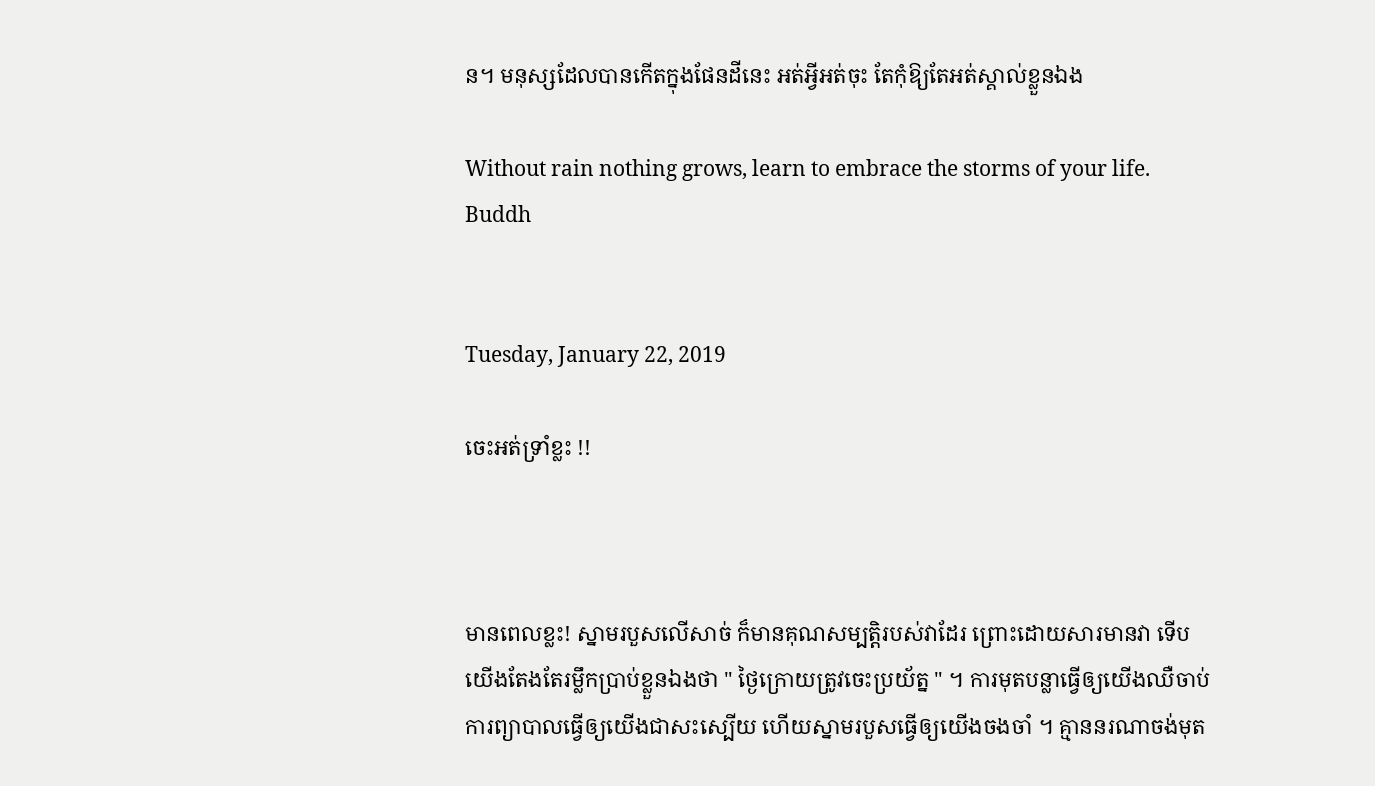ន។ មនុស្សដែលបានកើតក្នុងផែនដីនេះ អត់អ្វីអត់ចុះ តែកុំឱ្យតែអត់ស្គាល់ខ្លួនឯង

Without rain nothing grows, learn to embrace the storms of your life. Buddh


Tuesday, January 22, 2019

ចេះអត់ទ្រាំខ្លះ !!



មានពេលខ្លះ! ស្នាមរបួសលើសាច់ ក៏មានគុណសម្បត្តិរបស់វាដែរ ព្រោះដោយសារមានវា ទើបយើងតែងតែរម្លឹកប្រាប់ខ្លួនឯងថា " ថ្ងៃក្រោយត្រូវចេះប្រយ័ត្ន " ។ ការមុតបន្លាធ្វើឲ្យយើងឈឺចាប់ ការព្យាបាលធ្វើឲ្យយើងជាសះស្បើយ ហើយស្នាមរបួសធ្វើឲ្យយើងចងចាំ ។ គ្មាននរណាចង់មុត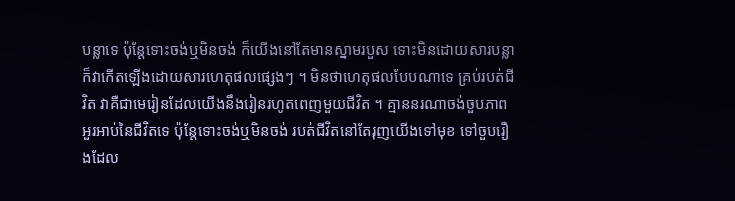បន្លាទេ ប៉ុន្ដែទោះចង់ឬមិនចង់ ក៏យើងនៅតែមានស្នាមរបួស ទោះមិនដោយសារបន្លា ក៏វាកើតឡើងដោយសារហេតុផលផ្សេងៗ ។ មិនថាហេតុផលបែបណាទេ គ្រប់របត់ជីវិត វាគឺជាមេរៀនដែលយើងនឹងរៀនរហូតពេញមួយជីវិត ។ គ្មាននរណាចង់ចួបភាពអួរអាប់នៃជីវិតទេ ប៉ុន្ដែទោះចង់ឬមិនចង់ របត់ជីវិតនៅតែរុញយើងទៅមុខ ទៅចួបរឿងដែល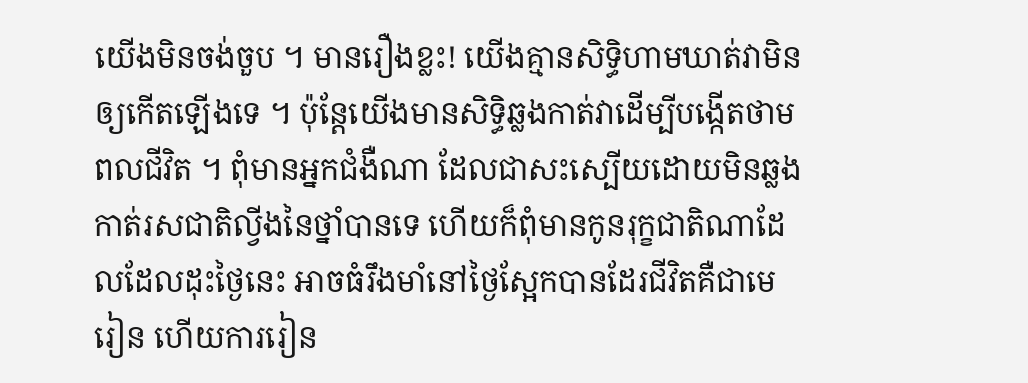យើងមិនចង់ចួប ។ មានរឿងខ្លះ! យើងគ្មានសិទ្ធិហាមឃាត់វាមិនឲ្យកើតឡើងទេ ។ ប៉ុន្ដែយើងមានសិទ្ធិឆ្លងកាត់វាដើម្បីបង្កើតថាមពលជីវិត ។ ពុំមានអ្នកជំងឺណា ដែលជាសះស្បើយដោយមិនឆ្លងកាត់រសជាតិល្វីងនៃថ្នាំបានទេ ហើយក៏ពុំមានកូនរុក្ខជាតិណាដែលដែលដុះថ្ងៃនេះ អាចធំរឹងមាំនៅថ្ងៃស្អែកបានដែរជីវិតគឺជាមេរៀន ហើយការរៀន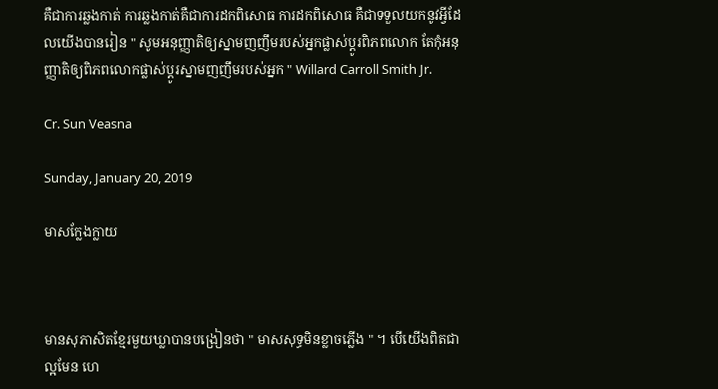គឺជាការឆ្លងកាត់ ការឆ្លងកាត់គឺជាការដកពិសោធ ការដកពិសោធ គឺជាទទួលយកនូវអ្វីដែលយើងបានរៀន " សូមអនុញ្ញាតិឲ្យស្នាមញញឹមរបស់អ្នកផ្លាស់ប្ដូរពិភពលោក តែកុំអនុញ្ញាតិឲ្យពិភពលោកផ្លាស់ប្ដូរស្នាមញញឹមរបស់អ្នក " Willard Carroll Smith Jr.

Cr. Sun Veasna

Sunday, January 20, 2019

មាសក្លែងក្លាយ



មានសុភាសិតខ្មែរមួយឃ្លាបានបង្រៀនថា " មាសសុទ្ធមិនខ្លាចភ្លើង " ។ បើយើងពិតជាល្អមែន ហេ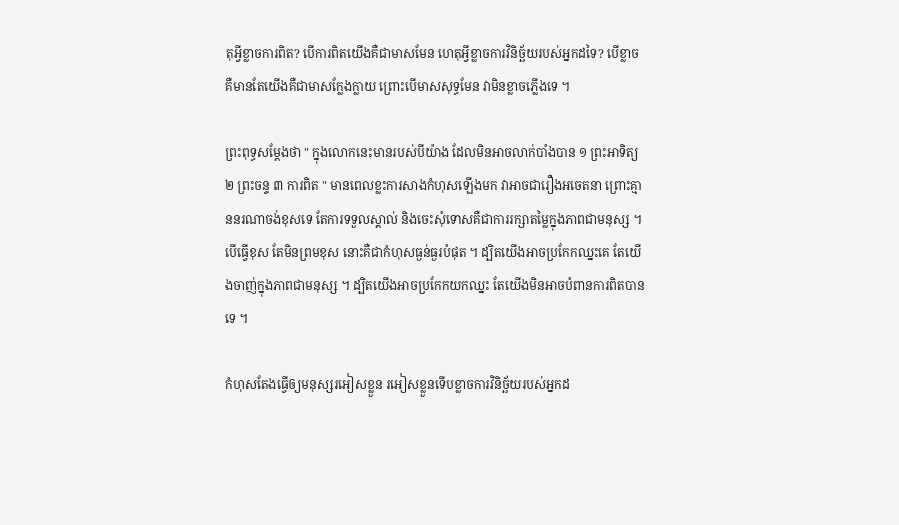តុអ្វីខ្លាចការពិត? បើការពិតយើងគឺជាមាសមែន ហេតុអ្វីខ្លាចការវិនិច្ឆ័យរបស់អ្នកដទៃ? បើខ្លាចគឺមានតែយើងគឺជាមាសក្លែងក្លាយ ព្រោះបើមាសសុទ្ធមែន វាមិនខ្លាចភ្លើងទេ ។

ព្រះពុទ្ធសម្ដែងថា " ក្នុងលោកនេះមានរបស់បីយ៉ាង ដែលមិនអាចលាក់បាំងបាន ១ ព្រះអាទិត្យ ២ ព្រះចន្ទ ៣ ការពិត " មានពេលខ្លះការសាងកំហុសឡើងមក វាអាចជារឿងអចេតនា ព្រោះគ្មាននរណាចង់ខុសទេ តែការទទួលស្គាល់ និងចេះសុំទោសគឺជាការរក្សាតម្លៃក្នុងភាពជាមនុស្ស ។ បើធ្វើខុស តែមិនព្រមខុស នោះគឺជាកំហុសធ្ងន់ធ្ងរបំផុត ។ ដ្បិតយើងអាចប្រកែកឈ្នះគេ តែយើងចាញ់ក្នុងភាពជាមនុស្ស ។ ដ្បិតយើងអាចប្រកែកយកឈ្នះ តែយើងមិនអាចបំពានការពិតបានទេ ។

កំហុសតែងធ្វើឲ្យមនុស្សរអៀសខ្លួន រអៀសខ្លួនទើបខ្លាចការវិនិច្ឆ័យរបស់អ្នកដ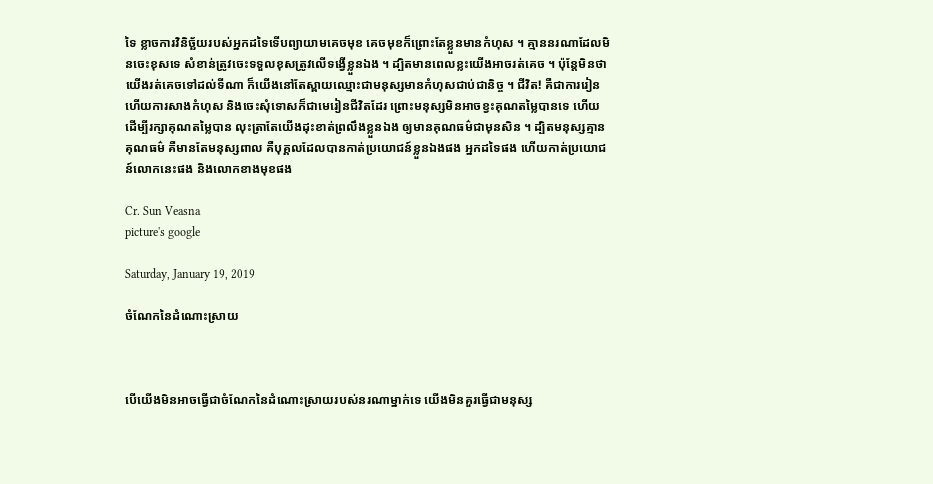ទៃ ខ្លាចការវិនិច្ឆ័យរបស់អ្នកដទៃទើបព្យាយាមគេចមុខ គេចមុខក៏ព្រោះតែខ្លួនមានកំហុស ។ គ្មាននរណាដែលមិនចេះខុសទេ សំខាន់ត្រូវចេះទទួលខុសត្រូវលើទង្វើខ្លួនឯង ។ ដ្បិតមានពេលខ្លះយើងអាចរត់គេច ។ ប៉ុន្ដែមិនថាយើងរត់គេចទៅដល់ទីណា ក៏យើងនៅតែស្ពាយឈ្មោះជាមនុស្សមានកំហុសជាប់ជានិច្ច ។ ជីវិត! គឺជាការរៀន ហើយការសាងកំហុស និងចេះសុំទោសក៏ជាមេរៀនជីវិតដែរ ព្រោះមនុស្សមិនអាចខ្វះគុណតម្លៃបានទេ ហើយដើម្បីរក្សាគុណតម្លៃបាន លុះត្រាតែយើងដុះខាត់ព្រលឹងខ្លួនឯង ឲ្យមានគុណធម៌ជាមុនសិន ។ ដ្បិតមនុស្សគ្មានគុណធម៌ គឺមានតែមនុស្សពាល គឺបុគ្គលដែលបានកាត់ប្រយោជន៍ខ្លួនឯងផង អ្នកដទៃផង ហើយកាត់ប្រយោជន៍លោកនេះផង និងលោកខាងមុខផង

Cr. Sun Veasna
picture's google

Saturday, January 19, 2019

ចំណែកនៃដំណោះស្រាយ



បើយើងមិនអាចធ្វើជាចំណែកនៃដំណោះស្រាយរបស់នរណាម្នាក់ទេ យើងមិនគួរធ្វើជាមនុស្ស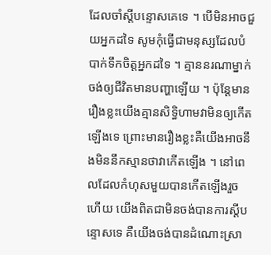ដែលចាំស្ដីបន្ទោសគេទេ ។ បើមិនអាចជួយអ្នកដទៃ សូមកុំធ្វើជាមនុស្សដែលបំបាក់ទឹកចិត្តអ្នកដទៃ ។ គ្មាននរណាម្នាក់ចង់ឲ្យជីវិតមានបញ្ហាឡើយ ។ ប៉ុន្ដែមានរឿងខ្លះយើងគ្មានសិទ្ធិហាមវាមិនឲ្យកើតឡើងទេ ព្រោះមានរឿងខ្លះគឺយើងអាចនឹងមិននឹកស្មានថាវាកើតឡើង ។ នៅពេលដែលកំហុសមួយបានកើតឡើងរួចហើយ យើងពិតជាមិនចង់បានការស្ដីបន្ទោសទេ គឺយើងចង់បានដំណោះស្រា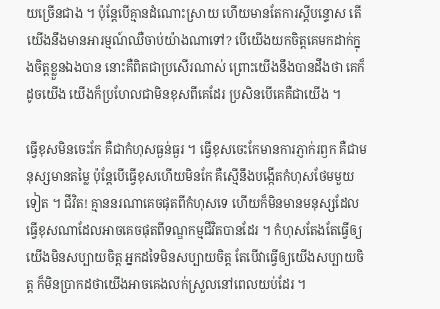យច្រើនជាង ។ ប៉ុន្ដែបើគ្មានដំណោះស្រាយ ហើយមានតែការស្ដីបន្ទោស តើយើងនឹងមានអារម្មណ៍ឈឺចាប់យ៉ាងណាទៅ? បើយើងយកចិត្តគេមកដាក់ក្នុងចិត្តខ្លួនឯងបាន នោះគឺពិតជាប្រសើរណាស់ ព្រោះយើងនឹងបានដឹងថា គេក៏ដូចយើង យើងក៏ប្រហែលជាមិនខុសពីគេដែរ ប្រសិនបើគេគឺជាយើង ។

ធ្វើខុសមិនចេះកែ គឺជាកំហុសធ្ងន់ធ្ងរ ។ ធ្វើខុសចេះកែមានការភ្ញាក់រឭក គឺជាមនុស្សមានតម្លៃ ប៉ុន្ដែបើធ្វើខុសហើយមិនកែ គឺស្មើនឹងបង្កើតកំហុសថែមមួយទៀត ។ ជីវិត! គ្មាននរណាគេចផុតពីកំហុសទេ ហើយក៏មិនមានមនុស្សដែលធ្វើខុសណាដែលអាចគេចផុតពីទណ្ឌកម្មជីវិតបានដែរ ។ កំហុសតែងតែធ្វើឲ្យយើងមិនសប្បាយចិត្ត អ្នកដទៃមិនសប្បាយចិត្ត តែបើវាធ្វើឲ្យយើងសប្បាយចិត្ត ក៏មិនប្រាកដថាយើងអាចគេងលក់ស្រួលនៅពេលយប់ដែរ ។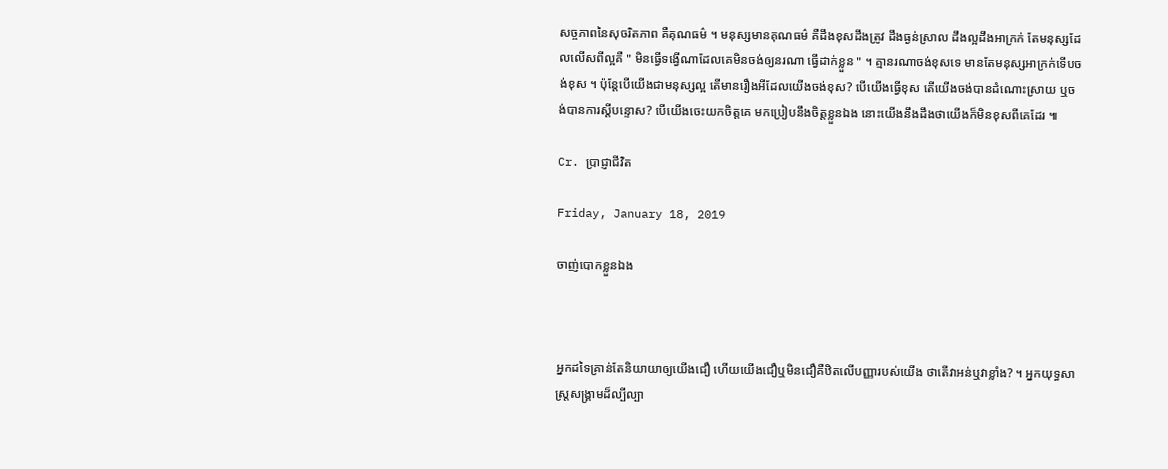សច្ចភាពនៃសុចរិតភាព គឺគុណធម៌ ។ មនុស្សមានគុណធម៌ គឺដឹងខុសដឹងត្រូវ ដឹងធ្ងន់ស្រាល ដឹងល្អដឹងអាក្រក់ តែមនុស្សដែលលើសពីល្អគឺ " មិនធ្វើទង្វើណាដែលគេមិនចង់ឲ្យនរណា ធ្វើដាក់ខ្លួន " ។ គ្មានរណាចង់ខុសទេ មានតែមនុស្សអាក្រក់ទើបចង់ខុស ។ ប៉ុន្ដែបើយើងជាមនុស្សល្អ តើមានរឿងអីដែលយើងចង់ខុស? បើយើងធ្វើខុស តើយើងចង់បានដំណោះស្រាយ ឬចង់បានការស្ដីបន្ទោស? បើយើងចេះយកចិត្តគេ មកប្រៀបនឹងចិត្តខ្លួនឯង នោះយើងនឹងដឹងថាយើងក៏មិនខុសពីគេដែរ ៕

Cr. ប្រាជ្ញាជីវិត

Friday, January 18, 2019

ចាញ់បោកខ្លួនឯង



អ្នកដទៃគ្រាន់តែនិយាយាឲ្យយើងជឿ ហើយយើងជឿឬមិនជឿគឺឋិតលើបញ្ញារបស់យើង ថាតើវាអន់ឬវាខ្លាំង? ។ អ្នកយុទ្ធសាស្ត្រសង្គ្រាមដ៏ល្បីល្បា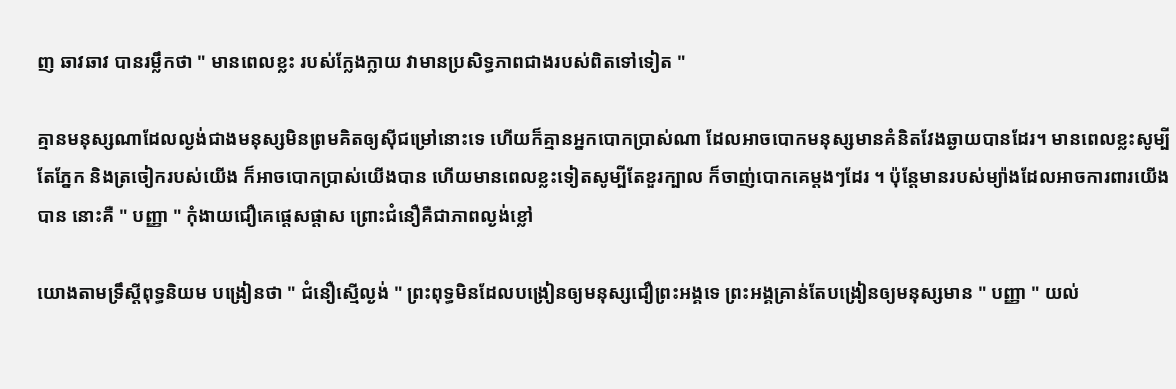ញ ឆាវឆាវ បានរម្លឹកថា " មានពេលខ្លះ របស់ក្លែងក្លាយ វាមានប្រសិទ្ធភាពជាងរបស់ពិតទៅទៀត "

គ្មានមនុស្សណាដែលល្ងង់ជាងមនុស្សមិនព្រមគិតឲ្យស៊ីជម្រៅនោះទេ ហើយក៏គ្មានអ្នកបោកប្រាស់ណា ដែលអាចបោកមនុស្សមានគំនិតវែងឆ្ងាយបានដែរ។ មានពេលខ្លះសូម្បីតែភ្នែក និងត្រចៀករបស់យើង ក៏អាចបោកប្រាស់យើងបាន ហើយមានពេលខ្លះទៀតសូម្បីតែខួរក្បាល ក៏ចាញ់បោកគេម្ដងៗដែរ ។ ប៉ុន្ដែមានរបស់ម្យ៉ាងដែលអាចការពារយើងបាន នោះគឺ " បញ្ញា " កុំងាយជឿគេផ្ដេសផ្ដាស ព្រោះជំនឿគឺជាភាពល្ងង់ខ្លៅ

យោងតាមទ្រឹស្ដីពុទ្ធនិយម បង្រៀនថា " ជំនឿស្មើល្ងង់ " ព្រះពុទ្ធមិនដែលបង្រៀនឲ្យមនុស្សជឿព្រះអង្គទេ ព្រះអង្គគ្រាន់តែបង្រៀនឲ្យមនុស្សមាន " បញ្ញា " យល់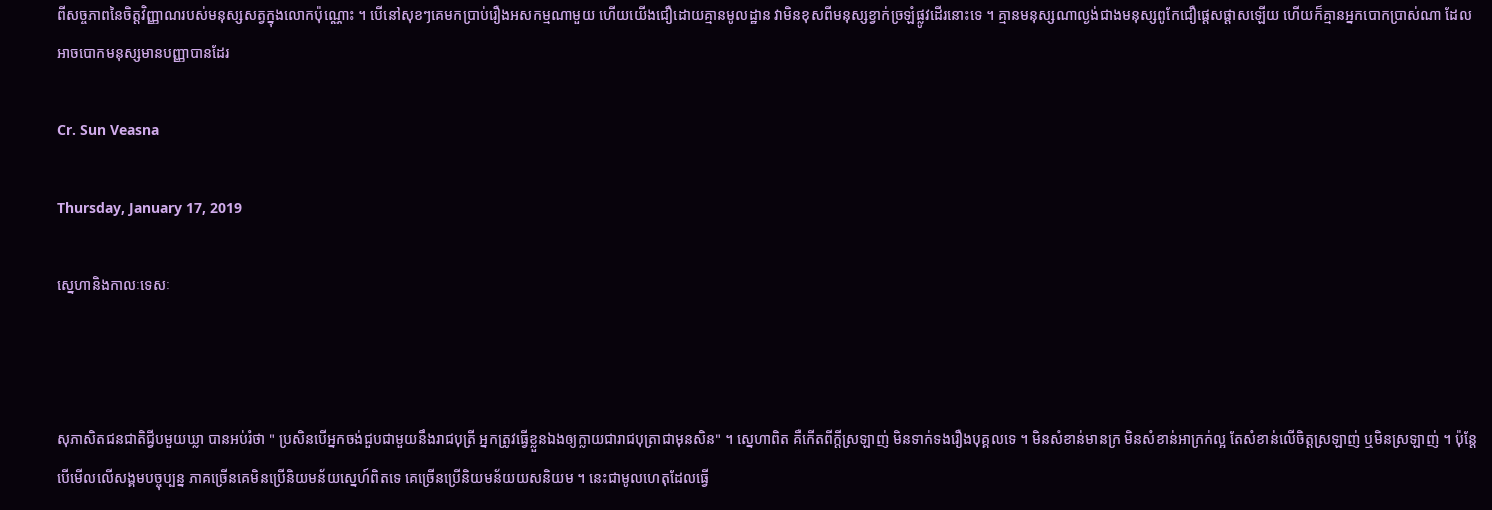ពីសច្ចភាពនៃចិត្តវិញ្ញាណរបស់មនុស្សសត្វក្នុងលោកប៉ុណ្ណោះ ។ បើនៅសុខៗគេមកប្រាប់រឿងអសកម្មណាមួយ ហើយយើងជឿដោយគ្មានមូលដ្ឋាន វាមិនខុសពីមនុស្សខ្វាក់ច្រឡំផ្លូវដើរនោះទេ ។ គ្មានមនុស្សណាល្ងង់ជាងមនុស្សពូកែជឿផ្ដេសផ្ដាសឡើយ ហើយក៏គ្មានអ្នកបោកប្រាស់ណា ដែលអាចបោកមនុស្សមានបញ្ញាបានដែរ

Cr. Sun Veasna

Thursday, January 17, 2019

ស្នេហានិងកាលៈទេសៈ



សុភាសិតជនជាតិជ្វីបមួយឃ្លា បានអប់រំថា " ប្រសិនបើអ្នកចង់ជួបជាមួយនឹងរាជបុត្រី អ្នកត្រូវធ្វើខ្លួនឯងឲ្យក្លាយជារាជបុត្រាជាមុនសិន" ។ ស្នេហាពិត គឺកើតពីក្ដីស្រឡាញ់ មិនទាក់ទងរឿងបុគ្គលទេ ។ មិនសំខាន់មានក្រ មិនសំខាន់អាក្រក់ល្អ តែសំខាន់លើចិត្តស្រឡាញ់ ឬមិនស្រឡាញ់ ។ ប៉ុន្ដែបើមើលលើសង្គមបច្ចុប្បន្ន ភាគច្រើនគេមិនប្រើនិយមន័យស្នេហ៍ពិតទេ គេច្រើនប្រើនិយមន័យយសនិយម ។ នេះជាមូលហេតុដែលធ្វើ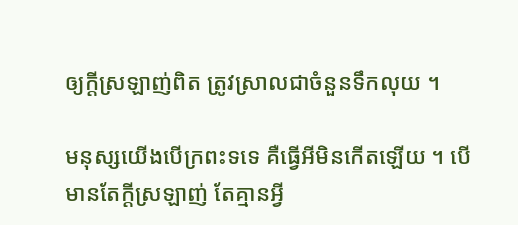ឲ្យក្ដីស្រឡាញ់ពិត ត្រូវស្រាលជាចំនួនទឹកលុយ ។

មនុស្សយើងបើក្រពះទទេ គឺធ្វើអីមិនកើតឡើយ ។ បើមានតែក្ដីស្រឡាញ់ តែគ្មានអ្វី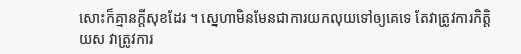សោះក៏គ្មានក្ដីសុខដែរ ។ ស្នេហាមិនមែនជាការយកលុយទៅឲ្យគេទេ តែវាត្រូវការកិត្តិយស វាត្រូវការ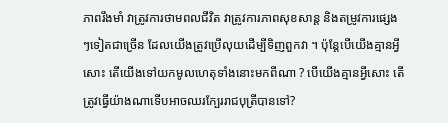ភាពរឹងមាំ វាត្រូវការថាមពលជីវិត វាត្រូវការភាពសុខសាន្ដ និងតម្រូវការផ្សេងៗទៀតជាច្រើន ដែលយើងត្រូវប្រើលុយដើម្បីទិញពួកវា ។ ប៉ុន្ដែបើយើងគ្មានអ្វីសោះ តើយើងទៅយកមូលហេតុទាំងនោះមកពីណា ? បើយើងគ្មានអ្វីសោះ តើត្រូវធ្វើយ៉ាងណាទើបអាចឈរក្បែររាជបុត្រីបានទៅ?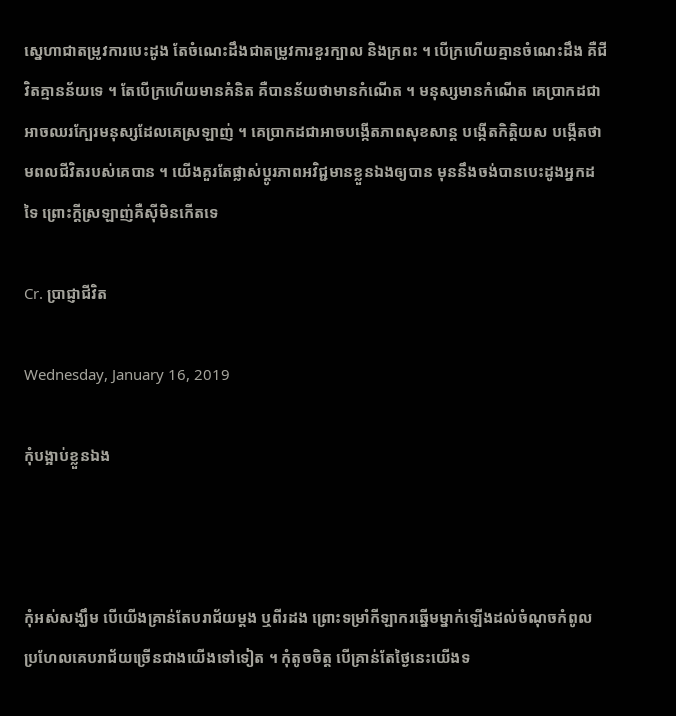ស្នេហាជាតម្រូវការបេះដូង តែចំណេះដឹងជាតម្រូវការខួរក្បាល និងក្រពះ ។ បើក្រហើយគ្មានចំណេះដឹង គឺជីវិតគ្មានន័យទេ ។ តែបើក្រហើយមានគំនិត គឺបានន័យថាមានកំណើត ។ មនុស្សមានកំណើត គេប្រាកដជាអាចឈរក្បែរមនុស្សដែលគេស្រឡាញ់ ។ គេប្រាកដជាអាចបង្កើតភាពសុខសាន្ដ បង្កើតកិត្តិយស បង្កើតថាមពលជីវិតរបស់គេបាន ។ យើងគួរតែផ្លាស់ប្ដូរភាពអវិជ្ជមានខ្លួនឯងឲ្យបាន មុននឹងចង់បានបេះដូងអ្នកដទៃ ព្រោះក្ដីស្រឡាញ់គឺស៊ីមិនកើតទេ

Cr. ប្រាជ្ញាជីវិត

Wednesday, January 16, 2019

កុំបង្អាប់ខ្លួនឯង



កុំអស់សង្ឃឹម បើយើងគ្រាន់តែបរាជ័យម្ដង ឬពីរដង ព្រោះទម្រាំកីឡាករឆ្នើមម្នាក់ឡើងដល់ចំណុចកំពូល ប្រហែលគេបរាជ័យច្រើនជាងយើងទៅទៀត ។ កុំតូចចិត្ត បើគ្រាន់តែថ្ងៃនេះយើងទ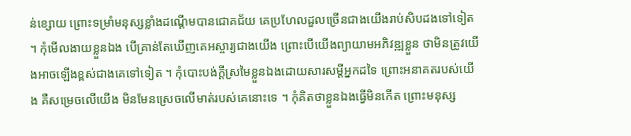ន់ខ្សោយ ព្រោះទម្រាំមនុស្សខ្លាំងដណ្ដើមបានជោគជ័យ គេប្រហែលដួលច្រើនជាងយើងរាប់សិបដងទៅទៀត ។ កុំមើលងាយខ្លួនឯង បើគ្រាន់តែឃើញគេអស្ចារ្យជាងយើង ព្រោះបើយើងព្យាយាមអភិវឌ្ឍខ្លួន ថាមិនត្រូវយើងអាចឡើងខ្ពស់ជាងគេទៅទៀត ។ កុំបោះបង់ក្ដីស្រមៃខ្លួនឯងដោយសារសម្ដីអ្នកដទៃ ព្រោះអនាគតរបស់យើង គឺសម្រេចលើយើង មិនមែនស្រេចលើមាត់របស់គេនោះទេ ។ កុំគិតថាខ្លួនឯងធ្វើមិនកើត ព្រោះមនុស្ស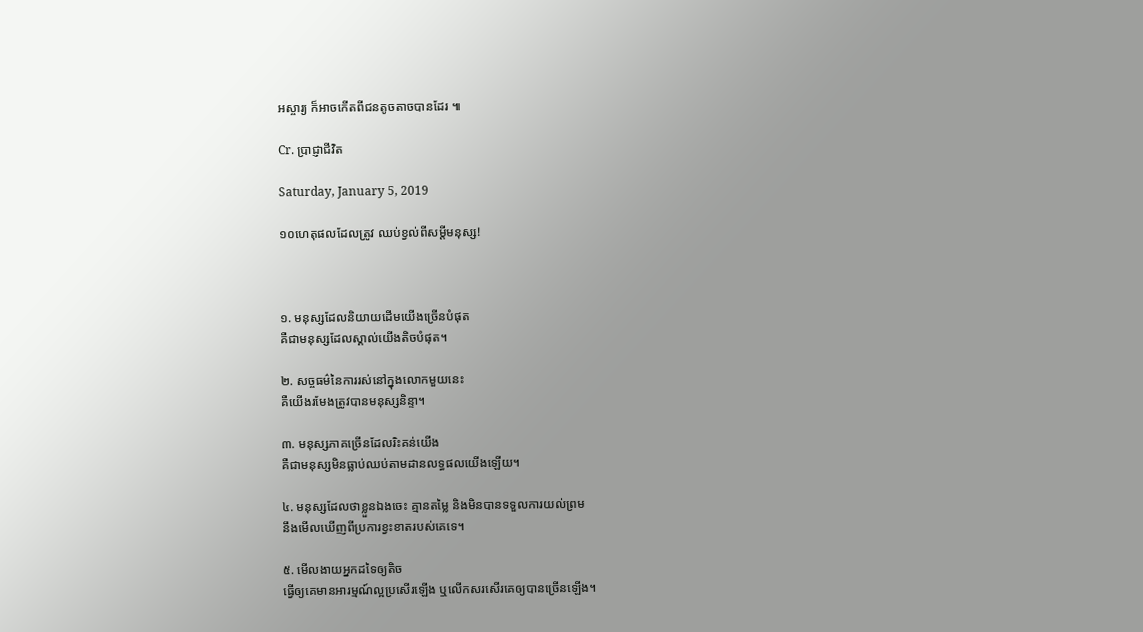អស្ចារ្យ ក៏អាចកើតពីជនតូចតាចបានដែរ ៕

Cr. ប្រាជ្ញាជីវិត

Saturday, January 5, 2019

១០ហេតុផលដែលត្រូវ ឈប់ខ្វល់ពីសម្ដីមនុស្ស!



១. មនុស្សដែលនិយាយដើមយើងច្រើនបំផុត
គឺជាមនុស្សដែលស្គាល់យើងតិចបំផុត។

២. សច្ចធម៌នៃការរស់នៅក្នុងលោកមួយនេះ
គឺយើងរមែងត្រូវបានមនុស្សនិន្ទា។

៣. មនុស្សភាគច្រើនដែលរិះគន់យើង
គឺជាមនុស្សមិនធ្លាប់ឈប់តាមដានលទ្ធផលយើងឡើយ។

៤. មនុស្សដែលថាខ្លួនឯងចេះ គ្មានតម្លៃ និងមិនបានទទួលការយល់ព្រម
នឹងមើលឃើញពីប្រការខ្វះខាតរបស់គេទេ។

៥. មើលងាយអ្នកដទៃឲ្យតិច
ធ្វើឲ្យគេមានអារម្មណ៍ល្អប្រសើរឡើង ឬលើកសរសើរគេឲ្យបានច្រើនឡើង។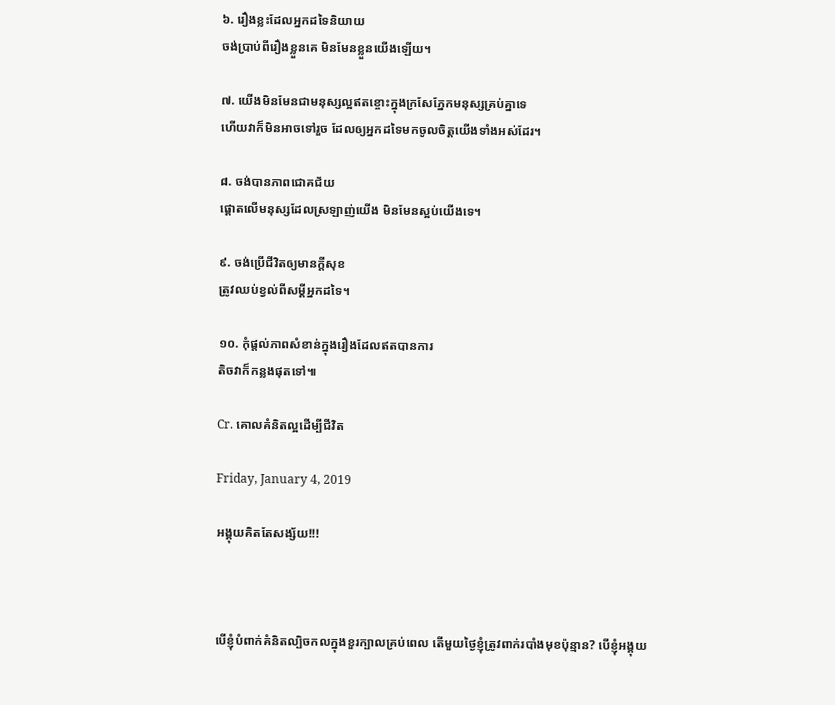៦. រឿងខ្លះដែលអ្នកដទៃនិយាយ
ចង់ប្រាប់ពីរឿងខ្លួនគេ មិនមែនខ្លួនយើងឡើយ។

៧. យើងមិនមែនជាមនុស្សល្អឥតខ្ចោះក្នុងក្រសែភ្នែកមនុស្សគ្រប់គ្នាទេ
ហើយវាក៏មិនអាចទៅរួច ដែលឲ្យអ្នកដទៃមកចូលចិត្តយើងទាំងអស់ដែរ។

៨. ចង់បានភាពជោគជ័យ
ផ្ដោតលើមនុស្សដែលស្រឡាញ់យើង មិនមែនស្អប់យើងទេ។

៩. ចង់ប្រើជីវិតឲ្យមានក្ដីសុខ
ត្រូវឈប់ខ្វល់ពីសម្ដីអ្នកដទៃ។

១០. កុំផ្ដល់ភាពសំខាន់ក្នុងរឿងដែលឥតបានការ
តិចវាក៏កន្លងផុតទៅ៕

Cr. គោលគំនិតល្អដើម្បីជីវិត

Friday, January 4, 2019

អង្គុយគិតតែសង្ស័យ!!!



បើខ្ញុំបំពាក់គំនិតល្បិចកលក្នុងខួរក្បាលគ្រប់ពេល តើមួយថ្ងៃខ្ញុំត្រូវពាក់របាំងមុខប៉ុន្មាន? បើខ្ញុំអង្គុយ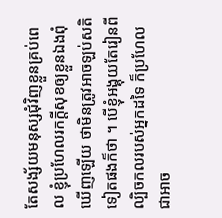តែសង្ស័យមនុស្សជុំវិញខ្លួនគ្រប់ពេល ខ្ញុំប្រហែលរកក្ដីសុខឲ្យខ្លួនឯងពុំឃើញឡើយ ថាមិនត្រូវអាចឡប់សតិទៀតផងក៏ថា ។ បើខ្ញុំអង្គុយតែរៀនពីល្បិចកលរបស់អ្នកដទៃ ក៏ប្រហែលជាអាច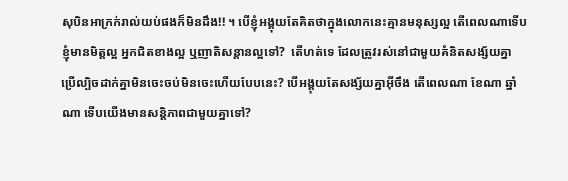សុបិនអាក្រក់រាល់យប់ផងក៏មិនដឹង!! ។ បើខ្ញុំអង្គុយតែគិតថាក្នុងលោកនេះគ្មានមនុស្សល្អ តើពេលណាទើបខ្ញុំមានមិត្តល្អ អ្នកជិតខាងល្អ ឬញាតិសន្ដានល្អទៅ?  តើហត់ទេ ដែលត្រូវរស់នៅជាមួយគំនិតសង្ស័យគ្នា ប្រើល្បិចដាក់គ្នាមិនចេះចប់មិនចេះហើយបែបនេះ? បើអង្គុយតែសង្ស័យគ្នាអ៊ីចឹង តើពេលណា ខែណា ឆ្នាំណា ទើបយើងមានសន្ដិភាពជាមួយគ្នាទៅ?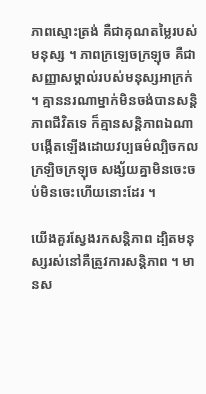ភាពស្មោះត្រង់ គឺជាគុណតម្លៃរបស់មនុស្ស ។ ភាពក្រឡេចក្រឡុច គឺជាសញ្ញាសម្គាល់របស់មនុស្សអាក្រក់ ។ គ្មាននរណាម្នាក់មិនចង់បានសន្ដិភាពជីវិតទេ ក៏គ្មានសន្ដិភាពឯណាបង្កើតឡើងដោយវប្បធម៌ល្បិចកល ក្រឡិចក្រឡុច សង្ស័យគ្នាមិនចេះចប់មិនចេះហើយនោះដែរ ។

យើងគួរស្វែងរកសន្ដិភាព ដ្បិតមនុស្សរស់នៅគឺត្រូវការសន្ដិភាព ។ មានស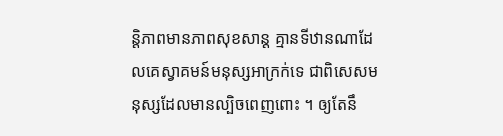ន្ដិភាពមានភាពសុខសាន្ដ គ្មានទីឋានណាដែលគេស្វាគមន៍មនុស្សអាក្រក់ទេ ជាពិសេសមនុស្សដែលមានល្បិចពេញពោះ ។ ឲ្យតែនឹ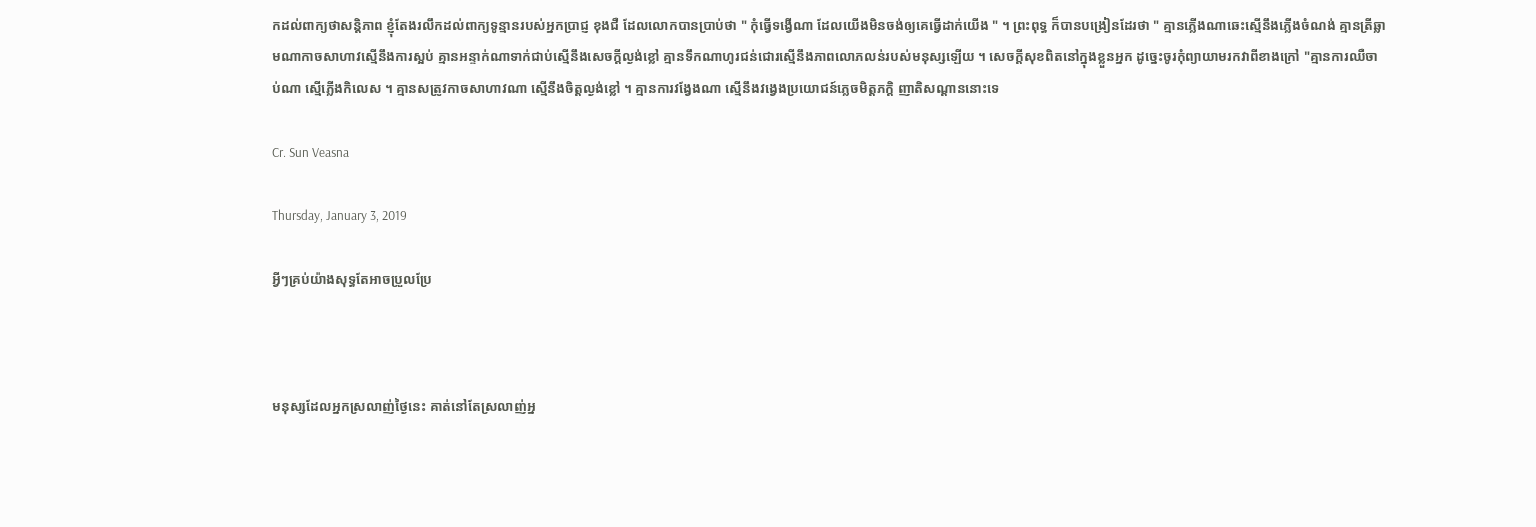កដល់ពាក្យថាសន្ដិភាព ខ្ញុំតែងរលឹកដល់ពាក្យទូន្មានរបស់អ្នកប្រាជ្ញ ខុងជឺ ដែលលោកបានប្រាប់ថា " កុំធ្វើទង្វើណា ដែលយើងមិនចង់ឲ្យគេធ្វើដាក់យើង " ។ ព្រះពុទ្ធ ក៏បានបង្រៀនដែរថា " គ្មានភ្លើងណាឆេះស្មើនឹងភ្លើងចំណង់ គ្មានត្រីឆ្លាមណាកាចសាហាវស្មើនឹងការស្អប់ គ្មានអន្ទាក់ណាទាក់ជាប់ស្មើនឹងសេចក្ដីល្ងង់ខ្លៅ គ្មានទឹកណាហូរជន់ជោរស្មើនឹងភាពលោភលន់របស់មនុស្សឡើយ ។ សេចក្ដីសុខពិតនៅក្នុងខ្លួនអ្នក ដូច្នេះចូរកុំព្យាយាមរកវាពីខាងក្រៅ "គ្មានការឈឺចាប់ណា ស្មើភ្លើងកិលេស ។ គ្មានសត្រូវកាចសាហាវណា ស្មើនឹងចិត្តល្ងង់ខ្លៅ ។ គ្មានការវង្វែងណា ស្មើនឹងវង្វេងប្រយោជន៍ភ្លេចមិត្តភក្តិ ញាតិសណ្ដាននោះទេ

Cr. Sun Veasna

Thursday, January 3, 2019

អ្វីៗគ្រប់យ៉ាងសុទ្ធតែអាចប្រួលប្រែ



មនុស្សដែលអ្នកស្រលាញ់ថ្ងៃនេះ គាត់នៅតែស្រលាញ់អ្ន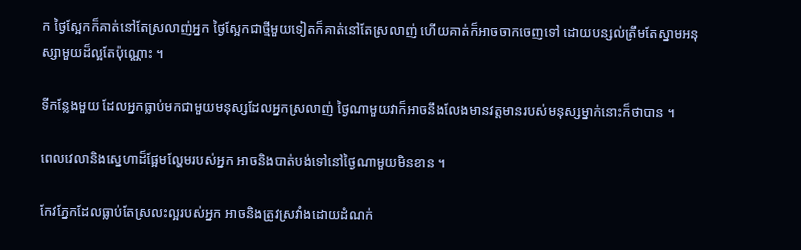ក ថ្ងៃស្អែកក៏គាត់នៅតែស្រលាញ់អ្នក ថ្ងៃស្អែកជាថ្មីមួយទៀតក៏គាត់នៅតែស្រលាញ់ ហើយគាត់ក៏អាចចាកចេញទៅ ដោយបន្សល់ត្រឹមតែស្នាមអនុស្សាមួយដ៏ល្អតែប៉ុណ្ណោះ ។

ទីកន្លែងមួយ ដែលអ្នកធ្លាប់មកជាមួយមនុស្សដែលអ្នកស្រលាញ់ ថ្ងៃណាមួយវាក៏អាចនឹងលែងមានវត្តមានរបស់មនុស្សម្នាក់នោះក៏ថាបាន ។

ពេលវេលានិងស្នេហាដ៏ផ្អែមល្ហែមរបស់អ្នក អាចនិងបាត់បង់ទៅនៅថ្ងៃណាមួយមិនខាន ។

កែវភ្នែកដែលធ្លាប់តែស្រលះល្អរបស់អ្នក អាចនិងត្រូវស្រវាំងដោយដំណក់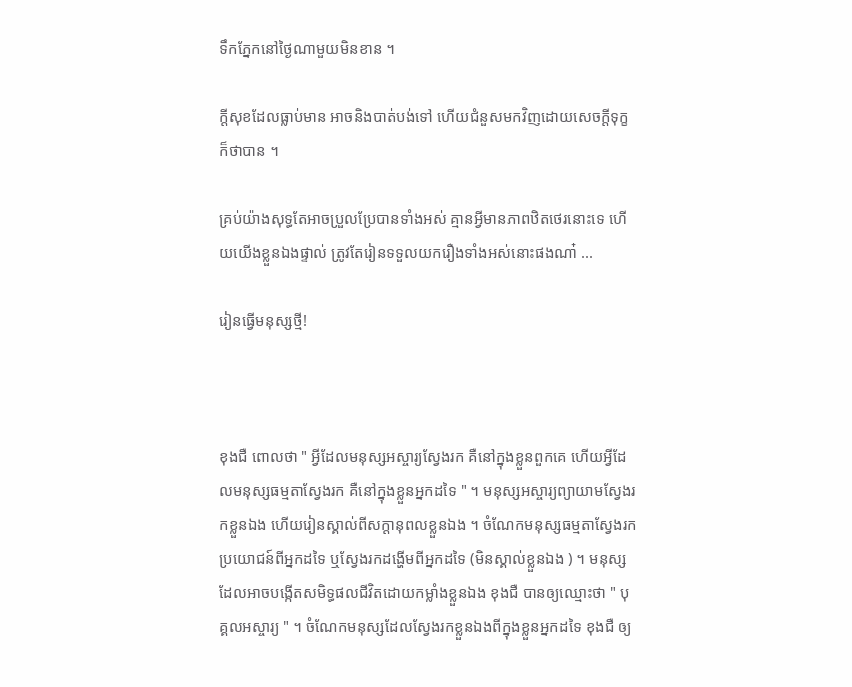ទឹកភ្នែកនៅថ្ងៃណាមួយមិនខាន ។

ក្ដីសុខដែលធ្លាប់មាន អាចនិងបាត់បង់ទៅ ហើយជំនួសមកវិញដោយសេចក្ដីទុក្ខក៏ថាបាន ។

គ្រប់យ៉ាងសុទ្ធតែអាចប្រួលប្រែបានទាំងអស់ គ្មានអ្វីមានភាពឋិតថេរនោះទេ ហើយយើងខ្លួនឯងផ្ទាល់ ត្រូវតែរៀនទទួលយករឿងទាំងអស់នោះផងណា៎ ...

រៀនធ្វើមនុស្សថ្មី!



ខុងជឺ ពោលថា " អ្វីដែលមនុស្សអស្ចារ្យស្វែងរក គឺនៅក្នុងខ្លួនពួកគេ ហើយអ្វីដែលមនុស្សធម្មតាស្វែងរក គឺនៅក្នុងខ្លួនអ្នកដទៃ " ។ មនុស្សអស្ចារ្យព្យាយាមស្វែងរកខ្លួនឯង ហើយរៀនស្គាល់ពីសក្ដានុពលខ្លួនឯង ។ ចំណែកមនុស្សធម្មតាស្វែងរកប្រយោជន៍ពីអ្នកដទៃ ឬស្វែងរកដង្ហើមពីអ្នកដទៃ (មិនស្គាល់ខ្លួនឯង ) ។ មនុស្សដែលអាចបង្កើតសមិទ្ធផលជីវិតដោយកម្លាំងខ្លួនឯង ខុងជឺ បានឲ្យឈ្មោះថា " បុគ្គលអស្ចារ្យ " ។ ចំណែកមនុស្សដែលស្វែងរកខ្លួនឯងពីក្នុងខ្លួនអ្នកដទៃ ខុងជឺ ឲ្យ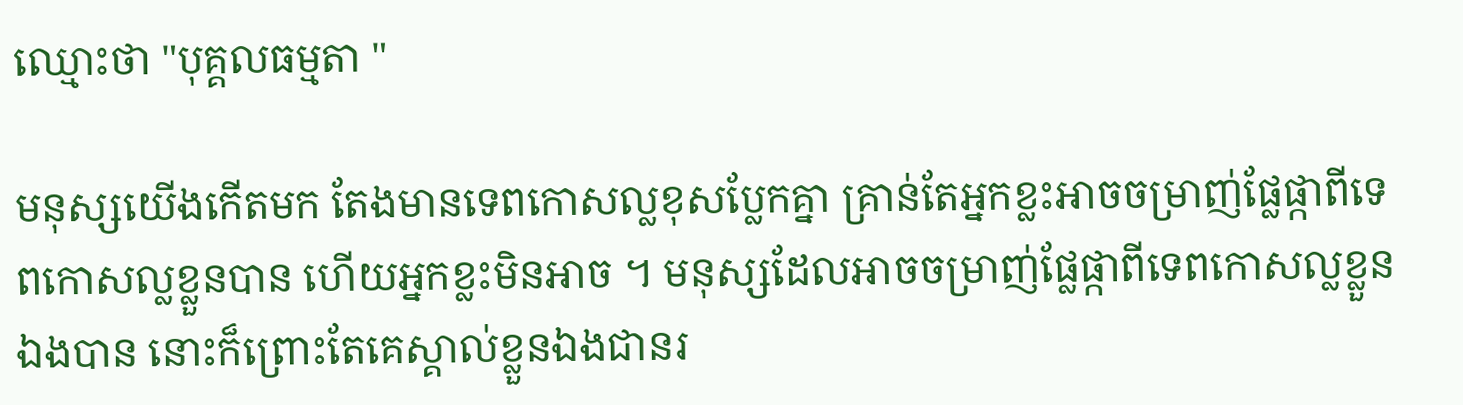ឈ្មោះថា "បុគ្គលធម្មតា "

មនុស្សយើងកើតមក តែងមានទេពកោសល្លខុសប្លែកគ្នា គ្រាន់តែអ្នកខ្លះអាចចម្រាញ់ផ្លែផ្កាពីទេពកោសល្លខ្លួនបាន ហើយអ្នកខ្លះមិនអាច ។ មនុស្សដែលអាចចម្រាញ់ផ្លែផ្កាពីទេពកោសល្លខ្លួនឯងបាន នោះក៏ព្រោះតែគេស្គាល់ខ្លួនឯងជានរ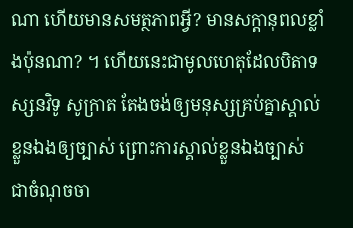ណា ហើយមានសមត្ថភាពអ្វី? មានសក្តានុពលខ្លាំងប៉ុនណា? ។ ហើយនេះជាមូលហេតុដែលបិតាទស្សនវិទូ សូក្រាត តែងចង់ឲ្យមនុស្សគ្រប់គ្នាស្គាល់ខ្លួនឯងឲ្យច្បាស់ ព្រោះការស្គាល់ខ្លួនឯងច្បាស់ ជាចំណុចចា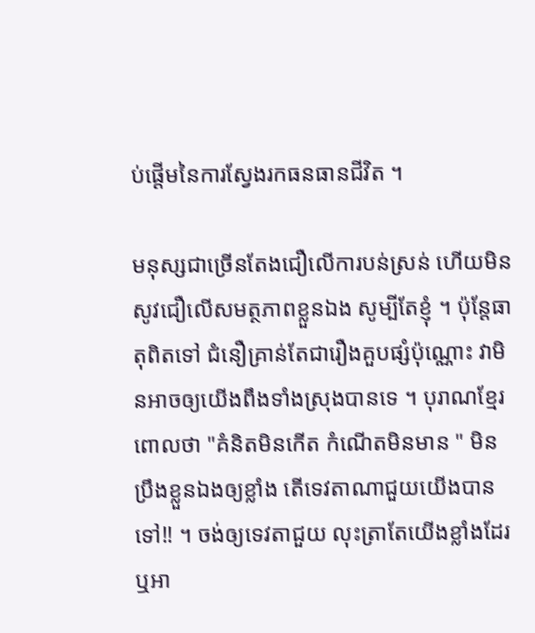ប់ផ្តើមនៃការស្វែងរកធនធានជីវិត ។

មនុស្សជាច្រើនតែងជឿលើការបន់ស្រន់ ហើយមិនសូវជឿលើសមត្ថភាពខ្លួនឯង សូម្បីតែខ្ញុំ ។ ប៉ុន្ដែធាតុពិតទៅ ជំនឿគ្រាន់តែជារឿងគួបផ្សំប៉ុណ្ណោះ វាមិនអាចឲ្យយើងពឹងទាំងស្រុងបានទេ ។ បុរាណខ្មែរពោលថា "គំនិតមិនកើត កំណើតមិនមាន " មិនប្រឹងខ្លួនឯងឲ្យខ្លាំង តើទេវតាណាជួយយើងបានទៅ!! ។ ចង់ឲ្យទេវតាជួយ លុះត្រាតែយើងខ្លាំងដែរ ឬអា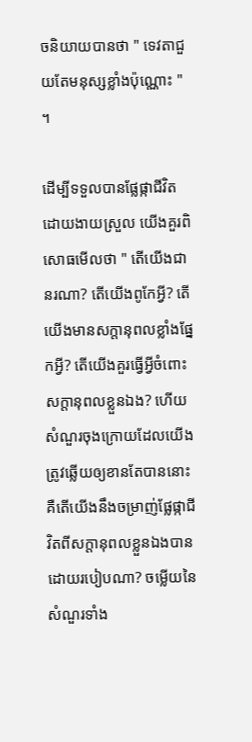ចនិយាយបានថា " ទេវតាជួយតែមនុស្សខ្លាំងប៉ុណ្ណោះ " ។

ដើម្បីទទួលបានផ្លែផ្កាជីវិតដោយងាយស្រួល យើងគួរពិសោធមើលថា " តើយើងជានរណា? តើយើងពូកែអ្វី? តើយើងមានសក្តានុពលខ្លាំងផ្នែកអ្វី? តើយើងគួរធ្វើអ្វីចំពោះសក្តានុពលខ្លួនឯង? ហើយសំណួរចុងក្រោយដែលយើងត្រូវឆ្លើយឲ្យខានតែបាននោះ គឺតើយើងនឹងចម្រាញ់ផ្លែផ្កាជីវិតពីសក្ដានុពលខ្លួនឯងបានដោយរបៀបណា? ចម្លើយនៃសំណួរទាំង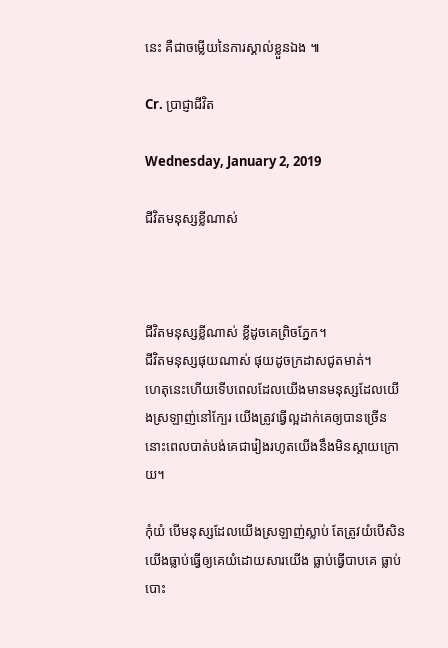នេះ គឺជាចម្លើយនៃការស្គាល់ខ្លួនឯង ៕

Cr. ប្រាជ្ញាជីវិត

Wednesday, January 2, 2019

ជីវិតមនុស្សខ្លីណាស់



ជីវិតមនុស្សខ្លីណាស់ ខ្លីដូចគេព្រិចភ្នែក។
ជីវិតមនុស្សផុយណាស់ ផុយដូចក្រដាសជូតមាត់។
ហេតុនេះហើយទើបពេលដែលយើងមានមនុស្សដែលយើងស្រឡាញ់នៅក្បែរ យើងត្រូវធ្វើល្អដាក់គេឲ្យបានច្រើន នោះពេលបាត់បង់គេជារៀងរហូតយើងនឹងមិនស្ដាយក្រោយ។

កុំយំ បើមនុស្សដែលយើងស្រឡាញ់ស្លាប់ តែត្រូវយំបើសិនយើងធ្លាប់ធ្វើឲ្យគេយំដោយសារយើង ធ្លាប់ធ្វើបាបគេ ធ្លាប់បោះ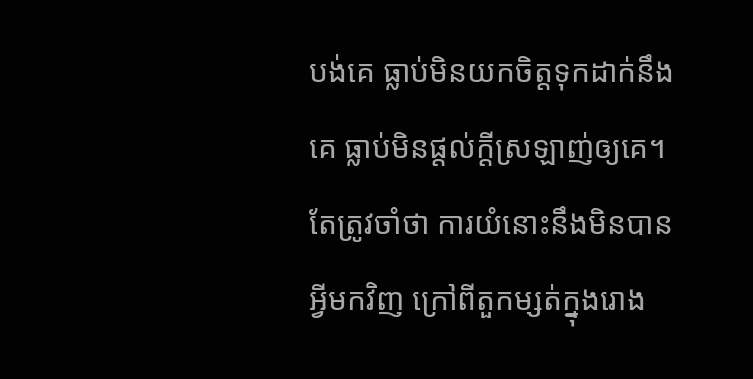បង់គេ ធ្លាប់មិនយកចិត្តទុកដាក់នឹងគេ ធ្លាប់មិនផ្ដល់ក្ដីស្រឡាញ់ឲ្យគេ។ តែត្រូវចាំថា ការយំនោះនឹងមិនបានអ្វីមកវិញ ក្រៅពីតួកម្សត់ក្នុងរោង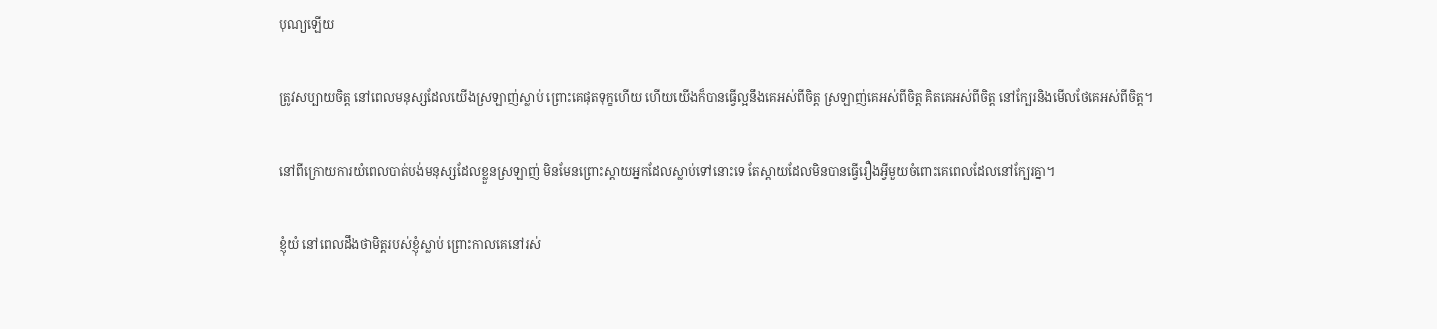បុណ្យឡើយ

ត្រូវសប្បាយចិត្ត នៅពេលមនុស្សដែលយើងស្រឡាញ់ស្លាប់ ព្រោះគេផុតទុក្ខហើយ ហើយយើងក៏បានធ្វើល្អនឹងគេអស់ពីចិត្ត ស្រឡាញ់គេអស់ពីចិត្ត គិតគេអស់ពីចិត្ត នៅក្បែរនិងមើលថែគេអស់ពីចិត្ត។

នៅពីក្រោយការយំពេលបាត់បង់មនុស្សដែលខ្លួនស្រឡាញ់ មិនមែនព្រោះស្ដាយអ្នកដែលស្លាប់ទៅនោះទេ តែស្ដាយដែលមិនបានធ្វើរឿងអ្វីមួយចំពោះគេពេលដែលនៅក្បែរគ្នា។

ខ្ញុំយំ នៅពេលដឹងថាមិត្តរបស់ខ្ញុំស្លាប់ ព្រោះកាលគេនៅរស់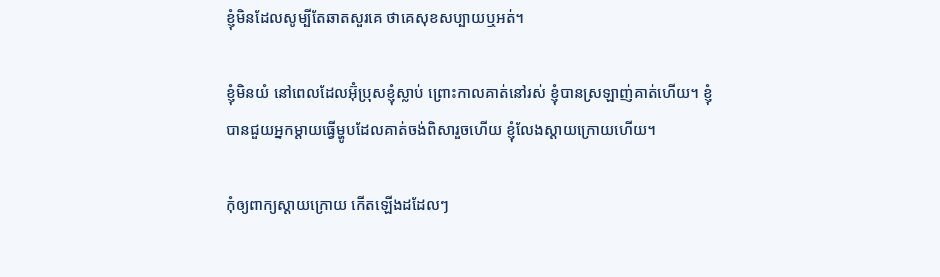ខ្ញុំមិនដែលសូម្បីតែឆាតសួរគេ ថាគេសុខសប្បាយឬអត់។

ខ្ញុំមិនយំ នៅពេលដែលអ៊ុំប្រុសខ្ញុំស្លាប់ ព្រោះកាលគាត់នៅរស់ ខ្ញុំបានស្រឡាញ់គាត់ហើយ។ ខ្ញុំបានជួយអ្នកម្ដាយធ្វើម្ហូបដែលគាត់ចង់ពិសារួចហើយ ខ្ញុំលែងស្ដាយក្រោយហើយ។

កុំឲ្យពាក្យស្ដាយក្រោយ កើតឡើងដដែលៗ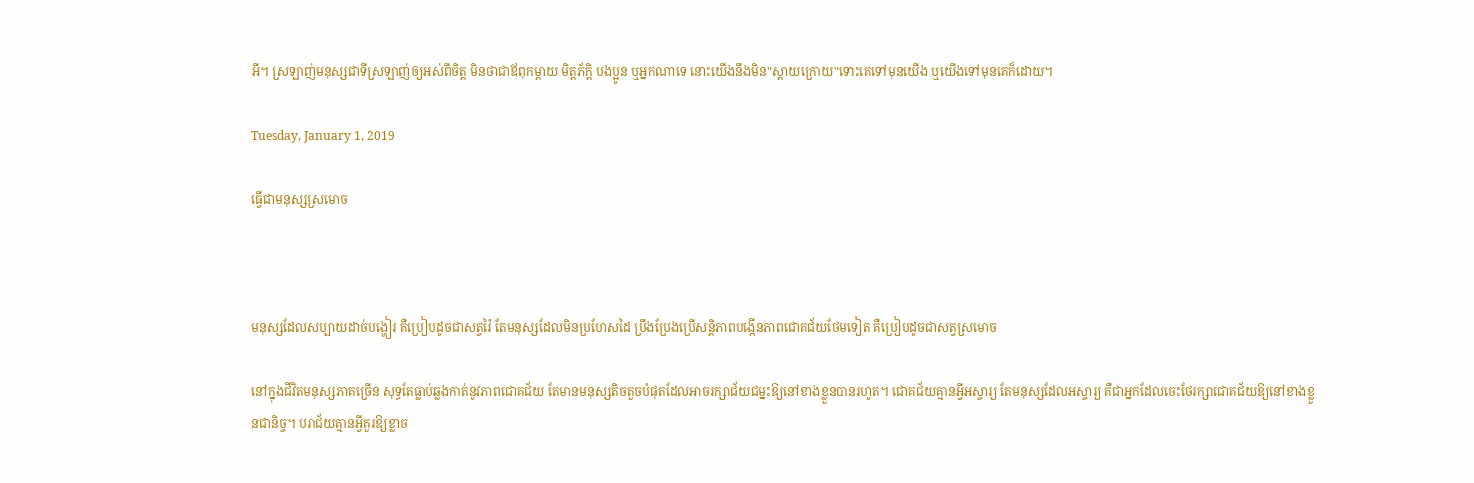អី។ ស្រឡាញ់មនុស្សជាទីស្រឡាញ់ឲ្យអស់ពីចិត្ត មិនថាជាឪពុកម្ដាយ មិត្តភ័ក្ដិ បងប្អូន ឬអ្នកណាទេ នោះយើងនឹងមិន"ស្ដាយក្រោយ"ទោះគេទៅមុនយើង ឬយើងទៅមុនគេក៏ដោយ។

Tuesday, January 1, 2019

ធ្វើជាមនុស្សស្រមោច



មនុស្សដែលសប្បាយដាច់បង្ហៀរ គឺប្រៀបដូចជាសត្វរ៉ៃ តែមនុស្សដែលមិនប្រហែសដៃ ប្រឹងប្រែងប្រើសន្តិភាពបង្កើនភាពជោគជ័យថែមទៀត គឺប្រៀបដូចជាសត្វស្រមោច

នៅក្នុងជីវិតមនុស្សភាគច្រើន សុទ្ធតែធ្លាប់ឆ្លងកាត់នូវភាពជោគជ័យ តែមានមនុស្សតិចតួចបំផុតដែលអាចរក្សាជ័យជម្នះឱ្យនៅខាងខ្លួនបានរហូត។ ជោគជ័យគ្មានអ្វីអស្ចារ្យ តែមនុស្សដែលអស្ចារ្យ គឺជាអ្នកដែលចេះថែរក្សាជោគជ័យឱ្យនៅខាងខ្លួនជានិច្ច។ បរាជ័យគ្មានអ្វីគួរឱ្យខ្លាច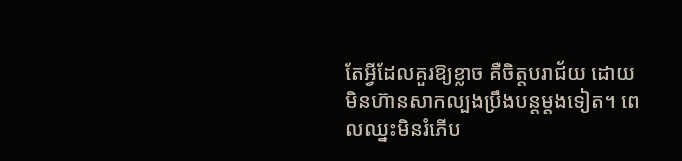តែអ្វីដែលគួរឱ្យខ្លាច គឺចិត្តបរាជ័យ ដោយមិនហ៊ានសាកល្បងប្រឹងបន្តម្តងទៀត។ ពេលឈ្នះមិនរំភើប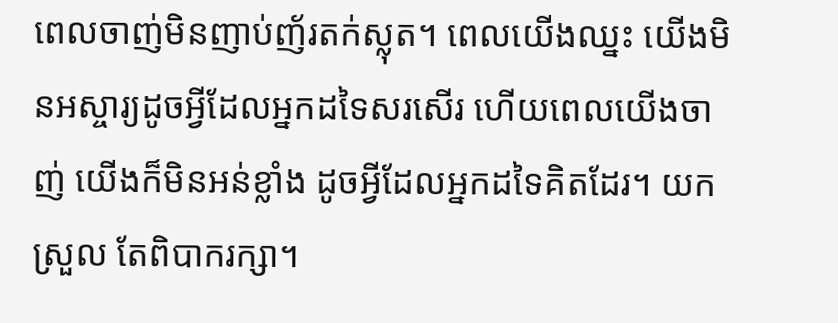ពេលចាញ់មិនញាប់ញ័រតក់ស្លុត។ ពេលយើងឈ្នះ យើងមិនអស្ចារ្យដូចអ្វីដែលអ្នកដទៃសរសើរ ហើយពេលយើងចាញ់ យើងក៏មិនអន់ខ្លាំង ដូចអ្វីដែលអ្នកដទៃគិតដែរ។ យកស្រួល តែពិបាករក្សា។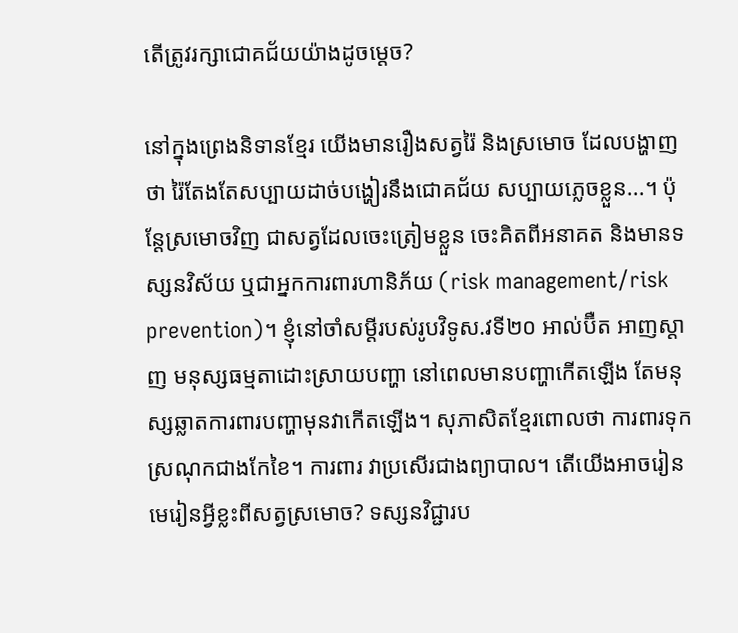តើត្រូវរក្សាជោគជ័យយ៉ាងដូចម្តេច?

នៅក្នុងព្រេងនិទានខ្មែរ យើងមានរឿងសត្វរ៉ៃ និងស្រមោច ដែលបង្ហាញថា រ៉ៃតែងតែសប្បាយដាច់បង្ហៀរនឹងជោគជ័យ សប្បាយភ្លេចខ្លួន...។ ប៉ុន្តែស្រមោចវិញ ជាសត្វដែលចេះត្រៀមខ្លួន ចេះគិតពីអនាគត និងមានទស្សនវិស័យ ឬជាអ្នកការពារហានិភ័យ (risk management/risk prevention)។ ខ្ញុំនៅចាំសម្តីរបស់រូបវិទូស.វទី២០ អាល់ប៊ឺត អាញស្តាញ មនុស្សធម្មតាដោះស្រាយបញ្ហា នៅពេលមានបញ្ហាកើតឡើង តែមនុស្សឆ្លាតការពារបញ្ហាមុនវាកើតឡើង។ សុភាសិតខ្មែរពោលថា ការពារទុក ស្រណុកជាងកែខៃ។ ការពារ វាប្រសើរជាងព្យាបាល។ តើយើងអាចរៀនមេរៀនអ្វីខ្លះពីសត្វស្រមោច? ទស្សនវិជ្ជារប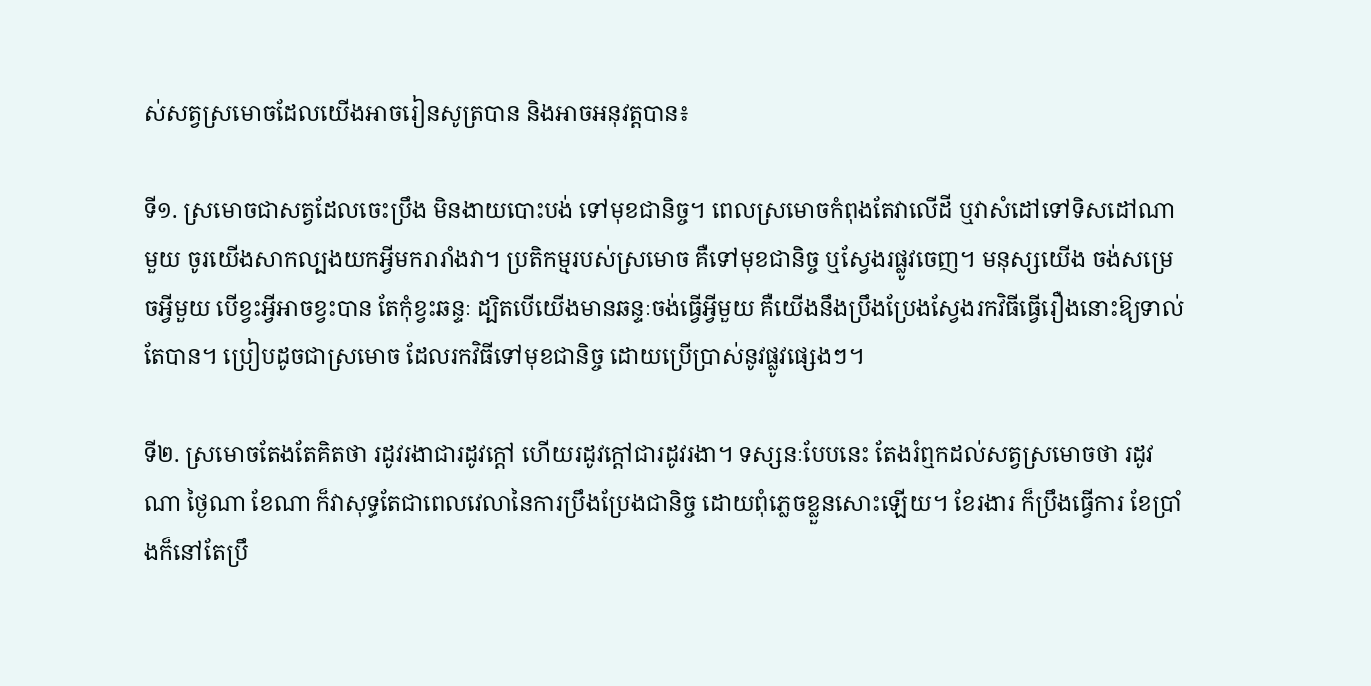ស់សត្វស្រមោចដែលយើងអាចរៀនសូត្របាន និងអាចអនុវត្តបាន៖

ទី១. ស្រមោចជាសត្វដែលចេះប្រឹង មិនងាយបោះបង់ ទៅមុខជានិច្ច។ ពេលស្រមោចកំពុងតែវាលើដី ឬវាសំដៅទៅទិសដៅណាមួយ ចូរយើងសាកល្បងយកអ្វីមករារាំងវា។ ប្រតិកម្មរបស់ស្រមោច គឺទៅមុខជានិច្ច ឬស្វែងរផ្លូវចេញ។ មនុស្សយើង ចង់សម្រេចអ្វីមួយ បើខ្វះអ្វីអាចខ្វះបាន តែកុំខ្វះឆន្ទៈ ដ្បិតបើយើងមានឆន្ទៈចង់ធ្វើអ្វីមួយ គឺយើងនឹងប្រឹងប្រែងស្វែងរកវិធីធ្វើរឿងនោះឱ្យទាល់តែបាន។ ប្រៀបដូចជាស្រមោច ដែលរកវិធីទៅមុខជានិច្ច ដោយប្រើប្រាស់នូវផ្លូវផ្សេងៗ។

ទី២. ស្រមោចតែងតែគិតថា រដូវរងាជារដូវក្តៅ ហើយរដូវក្តៅជារដូវរងា។ ទស្សនៈបែបនេះ តែងរំឮកដល់សត្វស្រមោចថា រដូវណា ថ្ងៃណា ខែណា ក៏វាសុទ្ធតែជាពេលវេលានៃការប្រឹងប្រែងជានិច្ច ដោយពុំភ្លេចខ្លួនសោះឡើយ។ ខែរងារ ក៏ប្រឹងធ្វើការ ខែប្រាំងក៏នៅតែប្រឹ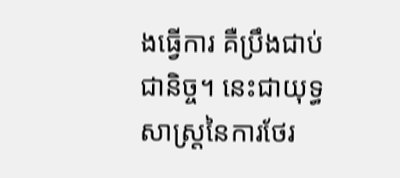ងធ្វើការ គឺប្រឹងជាប់ជានិច្ច។ នេះជាយុទ្ធសាស្រ្តនៃការថែរ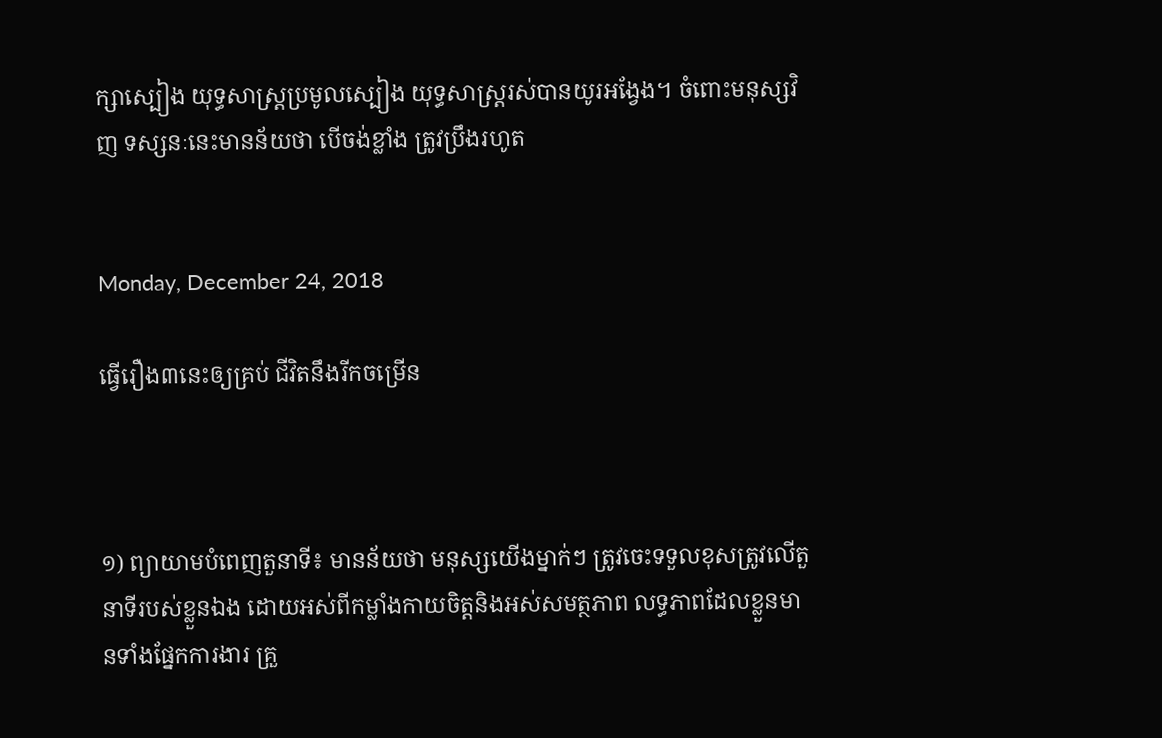ក្សាស្បៀង យុទ្ធសាស្រ្តប្រមូលស្បៀង យុទ្ធសាស្រ្តរស់បានយូរអង្វែង។ ចំពោះមនុស្សវិញ ទស្សនៈនេះមានន័យថា បើចង់ខ្លាំង ត្រូវប្រឹងរហូត


Monday, December 24, 2018

ធ្វើរឿង៣នេះឲ្យគ្រប់ ជីវិតនឹងរីកចម្រើន



១) ព្យាយាមបំពេញតួនាទី៖ មានន័យថា មនុស្សយើងម្នាក់ៗ ត្រូវចេះទទួលខុសត្រូវលើតួនាទីរបស់ខ្លួនឯង ដោយអស់ពីកម្លាំងកាយចិត្តនិងអស់សមត្ថភាព លទ្ធភាពដែលខ្លួនមានទាំងផ្នែកការងារ គ្រួ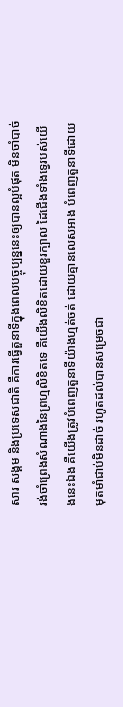សារ សង្គម និងប្រទេសជាតិ គឺការធ្វើតួនាទីក្នុងពេលបច្ចុប្បន្ននេះឲ្យបានល្អបំផុត មិនចាំបាច់រង់ចាំព្រេងសំណាងនៃព្រហ្មលិខិតទេ គឺយើងលិខិតដោយខួរក្បាល ដៃជើងទាំងទ្វេរបស់យើងនេះឯង គឺយើងត្រូវបំពេញតួនាទីយ៉ាងហ្មត់ចត់ ដោយគ្មានលេសអាង បំពេញតួនាទីដោយមុតមាំជាប់មិនដាច់ រហូតដល់បានសម្រេចជា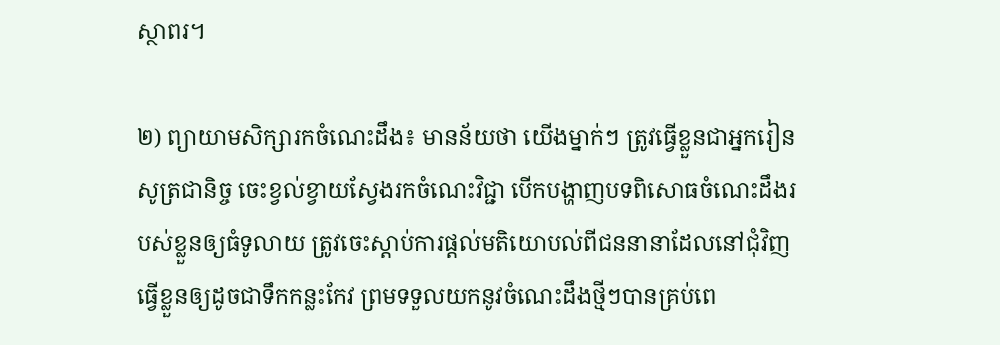ស្ថាពរ។

២) ព្យាយាមសិក្សារកចំណេះដឹង៖ មានន័យថា យើងម្នាក់ៗ ត្រូវធ្វើខ្លួនជាអ្នករៀនសូត្រជានិច្ច ចេះខ្វល់ខ្វាយស្វែងរកចំណេះវិជ្ជា បើកបង្ហាញបទពិសោធចំណេះដឹងរបស់ខ្លួនឲ្យធំទូលាយ ត្រូវចេះស្ដាប់ការផ្ដល់មតិយោបល់ពីជននានាដែលនៅជុំវិញ ធ្វើខ្លួនឲ្យដូចជាទឹកកន្លះកែវ ព្រមទទួលយកនូវចំណេះដឹងថ្មីៗបានគ្រប់ពេ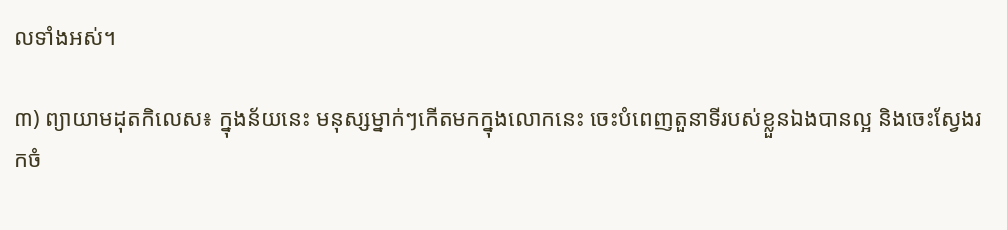លទាំងអស់។

៣) ព្យាយាមដុតកិលេស៖ ក្នុងន័យនេះ មនុស្សម្នាក់ៗកើតមកក្នុងលោកនេះ ចេះបំពេញតួនាទីរបស់ខ្លួនឯងបានល្អ និងចេះស្វែងរកចំ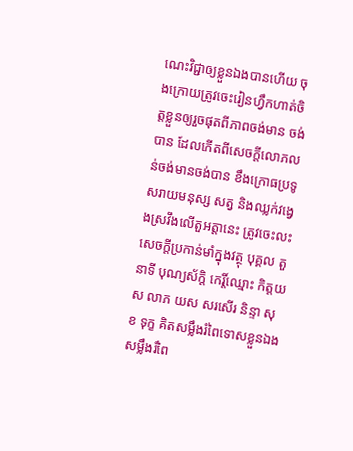ណេះវិជ្ជាឲ្យខ្លួនឯងបានហើយ ចុងក្រោយត្រូវចេះរៀនហ្វឹកហាត់ចិត្តខ្លួនឲ្យរួចផុតពីភាពចង់មាន ចង់បាន ដែលកើតពីសេចក្ដីលោភលន់ចង់មានចង់បាន ខឹងក្រោធប្រទូសរាយមនុស្ស សត្វ និងឈ្លក់វង្វេងស្រវឹងលើតួអត្ដានេះ ត្រូវចេះលះសេចក្ដីប្រកាន់មាំក្នុងវត្ថុ បុគ្គល តួនាទី បុណ្យស័ក្ដិ កេរ្តិ៍ឈ្មោះ កិត្តយស លាភ យស សរសើរ និន្ទា សុខ ទុក្ខ គិតសម្លឹងរំពៃទោសខ្លួនឯង សម្លឹងរំពៃ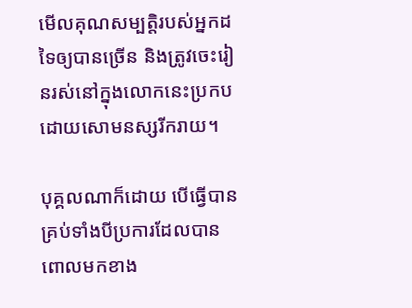មើលគុណសម្បត្តិរបស់អ្នកដទៃឲ្យបានច្រើន និងត្រូវចេះរៀនរស់នៅក្នុងលោកនេះប្រកបដោយសោមនស្សរីករាយ។

បុគ្គលណាក៏ដោយ បើធ្វើបានគ្រប់ទាំងបីប្រការដែលបានពោលមកខាង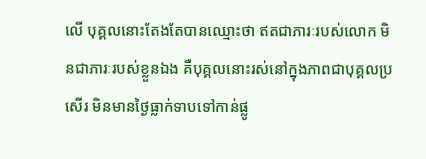លើ បុគ្គលនោះតែងតែបានឈ្មោះថា ឥតជាភារៈរបស់លោក មិនជាភារៈរបស់ខ្លួនឯង គឺបុគ្គលនោះរស់នៅក្នុងភាពជាបុគ្គលប្រសើរ មិនមានថ្ងៃធ្លាក់ទាបទៅកាន់ផ្លូ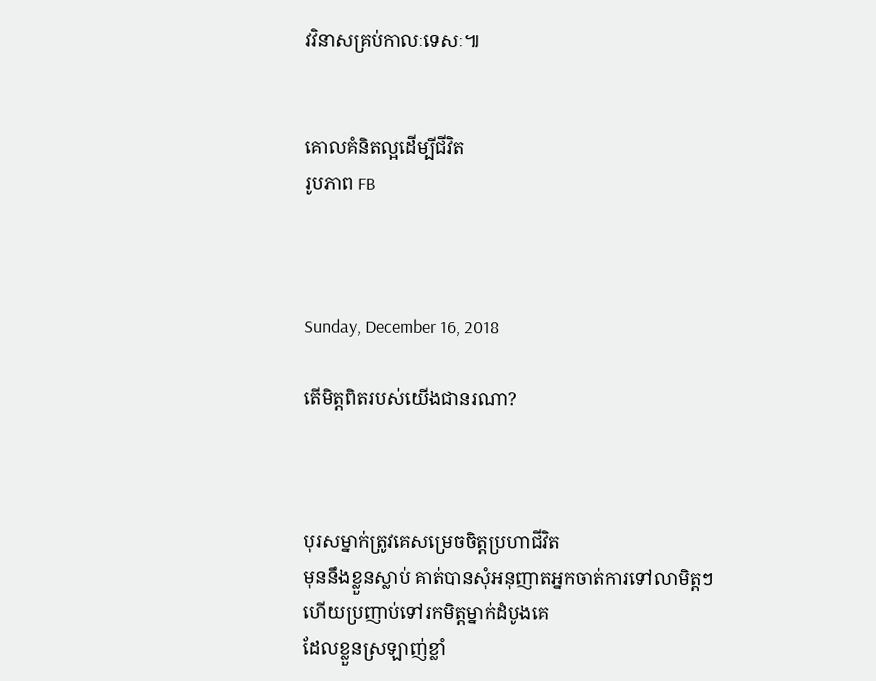វវិនាសគ្រប់កាលៈទេសៈ៕


គោលគំនិតល្អដើម្បីជីវិត
រូបភាព FB



Sunday, December 16, 2018

តើមិត្តពិតរបស់យើងជានរណា?



បុរសម្នាក់ត្រូវគេសម្រេចចិត្តប្រហាជីវិត
មុននឹងខ្លួនស្លាប់ គាត់បានសុំអនុញាតអ្នកចាត់ការទៅលាមិត្តៗ
ហើយប្រញាប់ទៅរកមិត្តម្នាក់ដំបូងគេ
ដែលខ្លួនស្រឡាញ់ខ្លាំ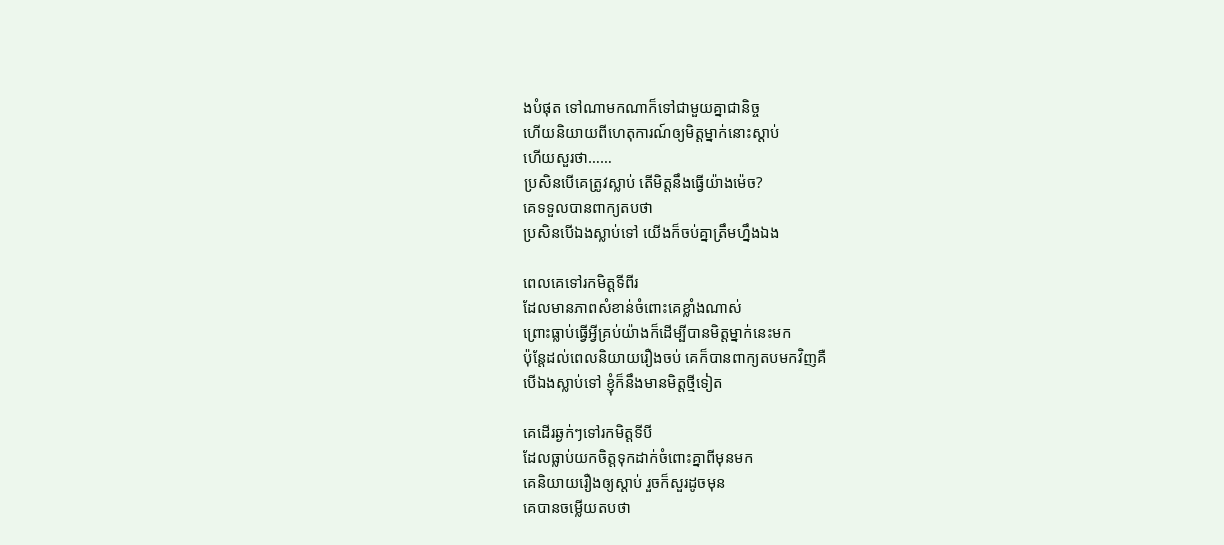ងបំផុត ទៅណាមកណាក៏ទៅជាមួយគ្នាជានិច្ច
ហើយនិយាយពីហេតុការណ៍ឲ្យមិត្តម្នាក់នោះស្ដាប់
ហើយសួរថា……
ប្រសិនបើគេត្រូវស្លាប់ តើមិត្តនឹងធ្វើយ៉ាងម៉េច?
គេទទួលបានពាក្យតបថា
ប្រសិនបើឯងស្លាប់ទៅ យើងក៏ចប់គ្នាត្រឹមហ្នឹងឯង

ពេលគេទៅរកមិត្តទីពីរ
ដែលមានភាពសំខាន់ចំពោះគេខ្លាំងណាស់
ព្រោះធ្លាប់ធ្វើអ្វីគ្រប់យ៉ាងក៏ដើម្បីបានមិត្តម្នាក់នេះមក
ប៉ុន្តែដល់ពេលនិយាយរឿងចប់ គេក៏បានពាក្យតបមកវិញគឺ
បើឯងស្លាប់ទៅ ខ្ញុំក៏នឹងមានមិត្តថ្មីទៀត

គេដើរឆ្ងក់ៗទៅរកមិត្តទីបី
ដែលធ្លាប់យកចិត្តទុកដាក់ចំពោះគ្នាពីមុនមក
គេនិយាយរឿងឲ្យស្ដាប់ រួចក៏សួរដូចមុន
គេបានចម្លើយតបថា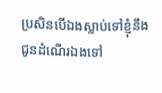ប្រសិនបើឯងស្លាប់ទៅខ្ញុំនឹងជូនដំណើរឯងទៅ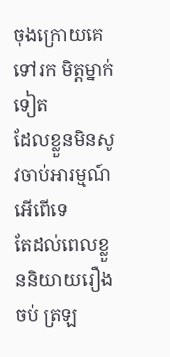ចុងក្រោយគេទៅរក មិត្តម្នាក់ទៀត
ដែលខ្លួនមិនសូវចាប់អារម្មណ៍អើពើទេ
តែដល់ពេលខ្លួននិយាយរឿងចប់ ត្រឡ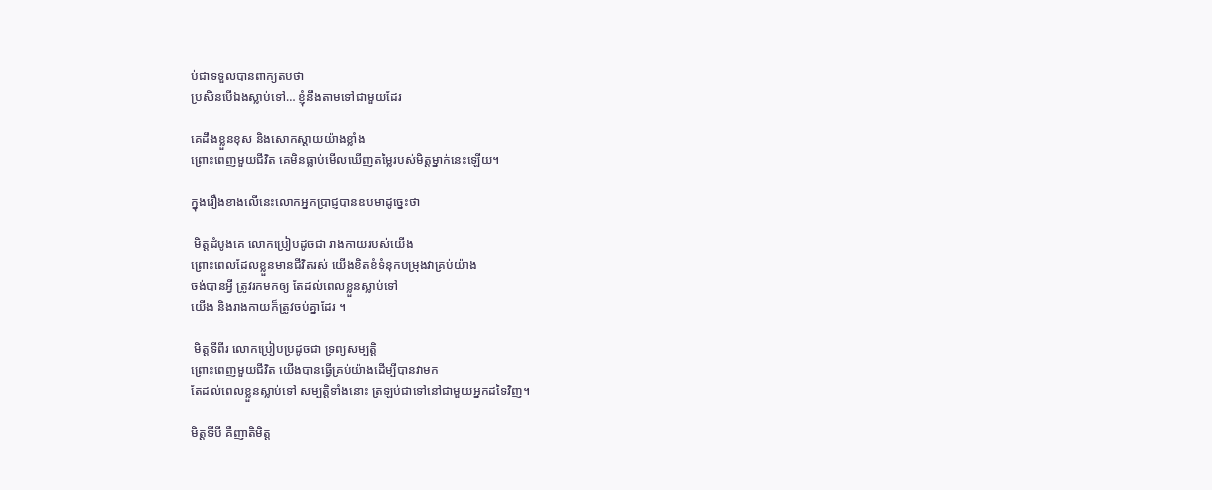ប់ជាទទួលបានពាក្យតបថា
ប្រសិនបើឯងស្លាប់ទៅ… ខ្ញុំនឹងតាមទៅជាមួយដែរ

គេដឹងខ្លួនខុស និងសោកស្ដាយយ៉ាងខ្លាំង
ព្រោះពេញមួយជីវិត គេមិនធ្លាប់មើលឃើញតម្លៃរបស់មិត្តម្នាក់នេះឡើយ។

ក្នុងរឿងខាងលើនេះលោកអ្នកប្រាជ្ញបានឧបមាដូច្នេះថា

 មិត្តដំបូងគេ លោកប្រៀបដូចជា រាងកាយរបស់យើង
ព្រោះពេលដែលខ្លួនមានជីវិតរស់ យើងខិតខំទំនុកបម្រុងវាគ្រប់យ៉ាង
ចង់បានអ្វី ត្រូវរកមកឲ្យ តែដល់ពេលខ្លួនស្លាប់ទៅ
យើង និងរាងកាយក៏ត្រូវចប់គ្នាដែរ ។

 មិត្តទីពីរ លោកប្រៀបប្រដូចជា ទ្រព្យសម្បត្តិ
ព្រោះពេញមួយជីវិត យើងបានធ្វើគ្រប់យ៉ាងដើម្បីបានវាមក
តែដល់ពេលខ្លួនស្លាប់ទៅ សម្បត្តិទាំងនោះ ត្រឡប់ជាទៅនៅជាមួយអ្នកដទៃវិញ។

មិត្តទីបី គឺញាតិមិត្ត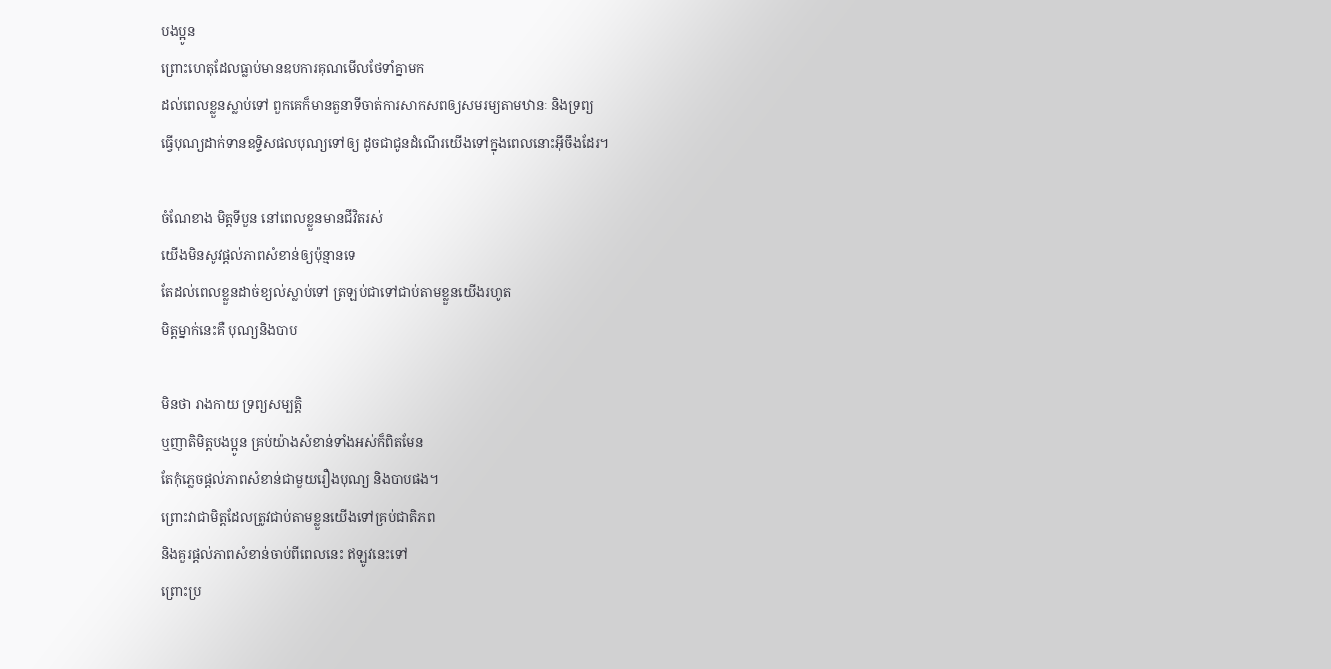បងប្អូន
ព្រោះហេតុដែលធ្លាប់មានឧបការគុណមើលថែទាំគ្នាមក
ដល់ពេលខ្លួនស្លាប់ទៅ ពួកគេក៏មានតួនាទីចាត់ការសាកសពឲ្យសមរម្យតាមឋានៈ និងទ្រព្យ
ធ្វើបុណ្យដាក់ទានឧទ្ទិសផលបុណ្យទៅឲ្យ ដូចជាជូនដំណើរយើងទៅក្នុងពេលនោះអ៊ីចឹងដែរ។

ចំណែខាង មិត្តទីបួន នៅពេលខ្លួនមានជីវិតរស់
យើងមិនសូវផ្ដល់ភាពសំខាន់ឲ្យប៉ុន្មានទេ
តែដល់ពេលខ្លួនដាច់ខ្យល់ស្លាប់ទៅ ត្រឡប់ជាទៅជាប់តាមខ្លួនយើងរហូត
មិត្តម្នាក់នេះគឺ បុណ្យនិងបាប

មិនថា រាងកាយ ទ្រព្យសម្បត្តិ
ឬញាតិមិត្តបងប្អូន គ្រប់យ៉ាងសំខាន់ទាំងអស់ក៏ពិតមែន
តែកុំភ្លេចផ្ដល់ភាពសំខាន់ជាមួយរឿងបុណ្យ និងបាបផង។
ព្រោះវាជាមិត្តដែលត្រូវជាប់តាមខ្លួនយើងទៅគ្រប់ជាតិភព
និងគួរផ្ដល់ភាពសំខាន់ចាប់ពីពេលនេះ ឥឡូវនេះទៅ
ព្រោះប្រ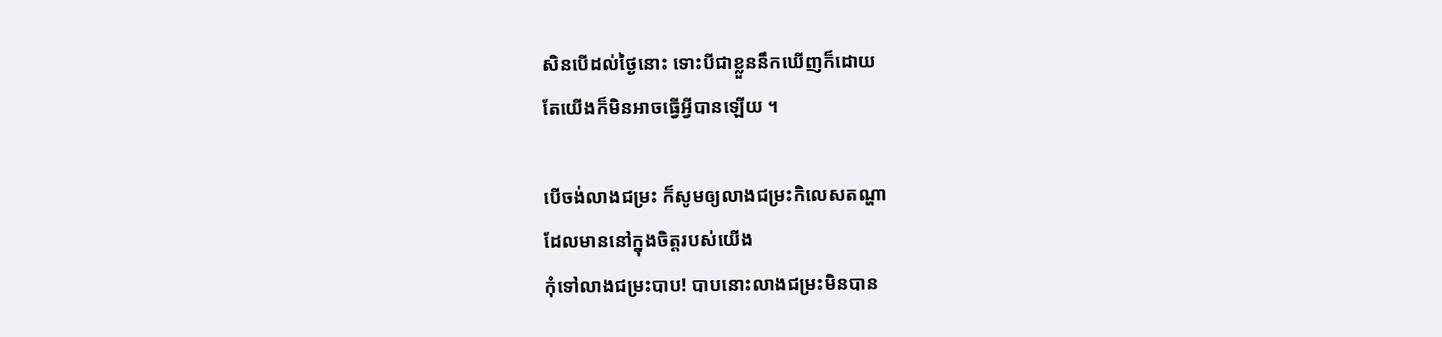សិនបើដល់ថ្ងៃនោះ ទោះបីជាខ្លួននឹកឃើញក៏ដោយ
តែយើងក៏មិនអាចធ្វើអ្វីបានឡើយ ។

បើចង់លាងជម្រះ ក៏សូមឲ្យលាងជម្រះកិលេសតណ្ហា
ដែលមាននៅក្នុងចិត្តរបស់យើង
កុំទៅលាងជម្រះបាប! បាបនោះលាងជម្រះមិនបាន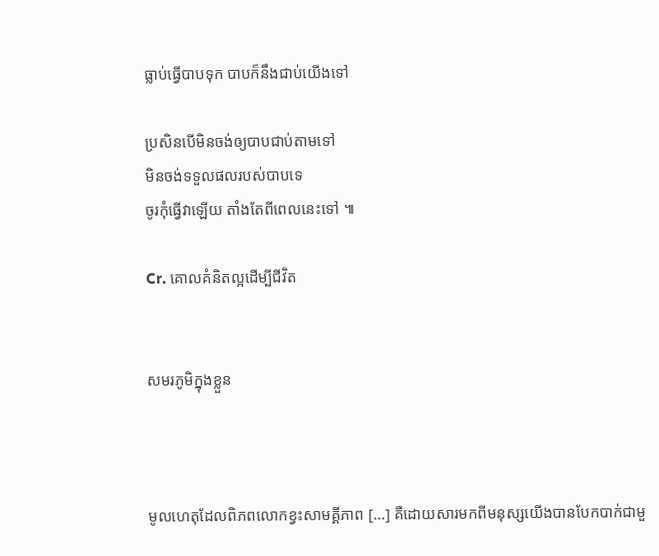ធ្លាប់ធ្វើបាបទុក បាបក៏នឹងជាប់យើងទៅ

ប្រសិនបើមិនចង់ឲ្យបាបជាប់តាមទៅ
មិនចង់ទទួលផលរបស់បាបទេ
ចូរកុំធ្វើវាឡើយ តាំងតែពីពេលនេះទៅ ៕

Cr. គោលគំនិតល្អដើម្បីជីវិត


សមរភូមិក្នុងខ្លួន



មូលហេតុដែលពិភពលោកខ្វះសាមគ្គីភាព [...] គឺដោយសារមកពីមនុស្សយើងបានបែកបាក់ជាមួ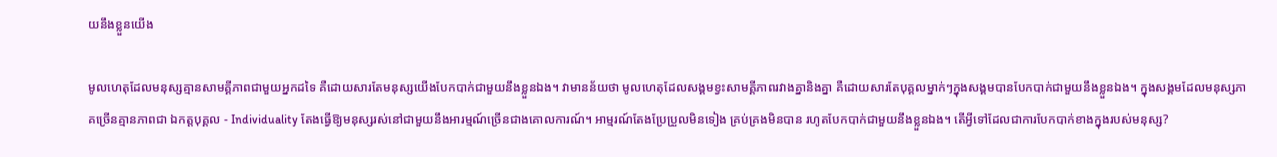យនឹងខ្លួនយើង

មូលហេតុដែលមនុស្សគ្មានសាមគ្គីភាពជាមួយអ្នកដទៃ គឺដោយសារតែមនុស្សយើងបែកបាក់ជាមួយនឹងខ្លួនឯង។ វាមានន័យថា មូលហេតុដែលសង្គមខ្វះសាមគ្គីភាពរវាងគ្នានិងគ្នា គឺដោយសារតែបុគ្គលម្នាក់ៗក្នុងសង្គមបានបែកបាក់ជាមួយនឹងខ្លួនឯង។ ក្នុងសង្គមដែលមនុស្សភាគច្រើនគ្មានភាពជា ឯកត្តបុគ្គល - Individuality តែងធ្វើឱ្យមនុស្សរស់នៅជាមួយនឹងអារម្មណ៍ច្រើនជាងគោលការណ៍។ អាម្មរណ៍តែងប្រែប្រួលមិនទៀង គ្រប់គ្រងមិនបាន រហូតបែកបាក់ជាមួយនឹងខ្លួនឯង។ តើអ្វីទៅដែលជាការបែកបាក់ខាងក្នុងរបស់មនុស្ស?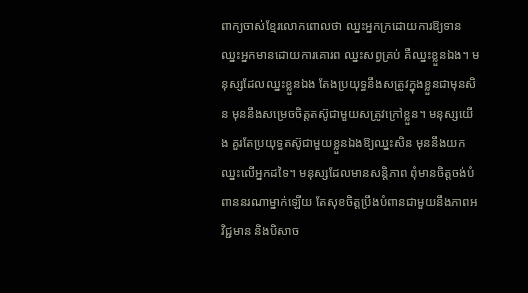ពាក្យចាស់ខ្មែរលោកពោលថា ឈ្នះអ្នកក្រដោយការឱ្យទាន ឈ្នះអ្នកមានដោយការគោរព ឈ្នះសព្វគ្រប់ គឺឈ្នះខ្លួនឯង។ មនុស្សដែលឈ្នះខ្លួនឯង តែងប្រយុទ្ធនឹងសត្រូវក្នុងខ្លួនជាមុនសិន មុននឹងសម្រេចចិត្តតស៊ូជាមួយសត្រូវក្រៅខ្លួន។ មនុស្សយើង គួរតែប្រយុទ្ធតស៊ូជាមួយខ្លួនឯងឱ្យឈ្នះសិន មុននឹងយកឈ្នះលើអ្នកដទៃ។ មនុស្សដែលមានសន្តិភាព ពុំមានចិត្តចង់បំពាននរណាម្នាក់ឡើយ តែសុខចិត្តប្រឹងបំពានជាមួយនឹងភាពអវិជ្ជមាន និងបិសាច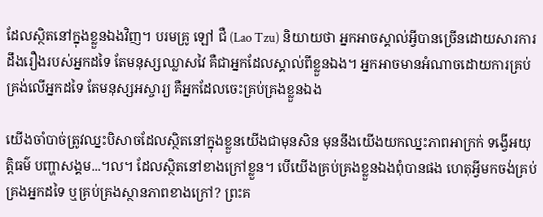ដែលស្ថិតនៅក្នុងខ្លួនឯងវិញ។ បរមគ្រូ ឡៅ ជឺ (Lao Tzu) និយាយថា អ្នកអាចស្គាល់អ្វីបានច្រើនដោយសារការដឹងរឿងរបស់អ្នកដទៃ តែមនុស្សឈ្លាសវៃ គឺជាអ្នកដែលស្គាល់ពីខ្លួនឯង។ អ្នកអាចមានអំណាចដោយការគ្រប់គ្រង់លើអ្នកដទៃ តែមនុស្សអស្ចារ្យ គឺអ្នកដែលចេះគ្រប់គ្រងខ្លួនឯង

យើងចាំបាច់ត្រូវឈ្នះបិសាចដែលស្ថិតនៅក្នុងខ្លួនយើងជាមុនសិន មុននឹងយើងយកឈ្នះភាពអាក្រក់ ទង្វើអយុត្តិធម៌ បញ្ហាសង្គម...។ល។ ដែលស្ថិតនៅខាងក្រៅខ្លួន។ បើយើងគ្រប់គ្រងខ្លួនឯងពុំបានផង ហេតុអ្វីមកចង់គ្រប់គ្រងអ្នកដទៃ ឬគ្រប់គ្រងស្ថានភាពខាងក្រៅ? ព្រះគ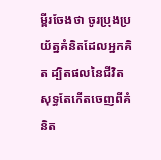ម្ពីរចែងថា ចូរប្រុងប្រយ័ត្នគំនិតដែលអ្នកគិត ដ្បិតផលនៃជីវិតសុទ្ធតែកើតចេញពីគំនិត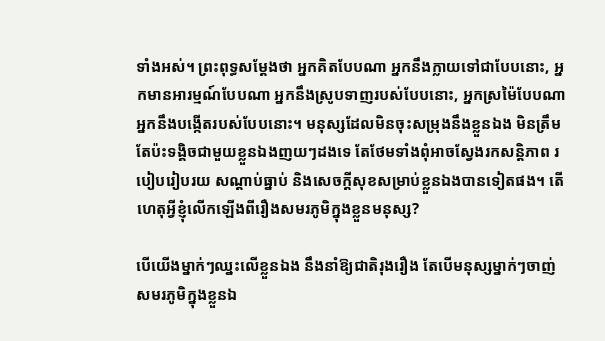ទាំងអស់។ ព្រះពុទ្ធសម្តែងថា អ្នកគិតបែបណា អ្នកនឹងក្លាយទៅជាបែបនោះ, អ្នកមានអារម្មណ៍បែបណា អ្នកនឹងស្រូបទាញរបស់បែបនោះ, អ្នកស្រម៉ៃបែបណា អ្នកនឹងបង្កើតរបស់បែបនោះ។ មនុស្សដែលមិនចុះសម្រុងនឹងខ្លួនឯង មិនត្រឹមតែប៉ះទង្គិចជាមួយខ្លួនឯងញយៗដងទេ តែថែមទាំងពុំអាចស្វែងរកសន្តិភាព របៀបរៀបរយ សណ្តាប់ធ្នាប់ និងសេចក្តីសុខសម្រាប់ខ្លួនឯងបានទៀតផង។ តើហេតុអ្វីខ្ញុំលើកឡើងពីរឿងសមរភូមិក្នុងខ្លួនមនុស្ស?

បើយើងម្នាក់ៗឈ្នះលើខ្លួនឯង នឹងនាំឱ្យជាតិរុងរឿង តែបើមនុស្សម្នាក់ៗចាញ់សមរភូមិក្នុងខ្លួនឯ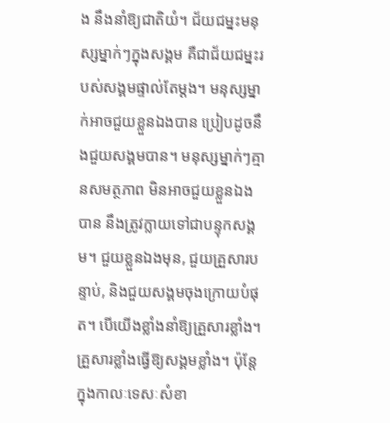ង នឹងនាំឱ្យជាតិយំ។ ជ័យជម្នះមនុស្សម្នាក់ៗក្នុងសង្គម គឺជាជ័យជម្នះរបស់សង្គមផ្ទាល់តែម្តង។ មនុស្សម្នាក់អាចជួយខ្លួនឯងបាន ប្រៀបដូចនឹងជួយសង្គមបាន។ មនុស្សម្នាក់ៗគ្មានសមត្ថភាព មិនអាចជួយខ្លួនឯងបាន នឹងត្រូវក្លាយទៅជាបន្ទុកសង្គម។ ជួយខ្លួនឯងមុន, ជួយគ្រួសារបន្ទាប់, និងជួយសង្គមចុងក្រោយបំផុត។ បើយើងខ្លាំងនាំឱ្យគ្រួសារខ្លាំង។ គ្រួសារខ្លាំងធ្វើឱ្យសង្គមខ្លាំង។ ប៉ុន្តែ ក្នុងកាលៈទេសៈសំខា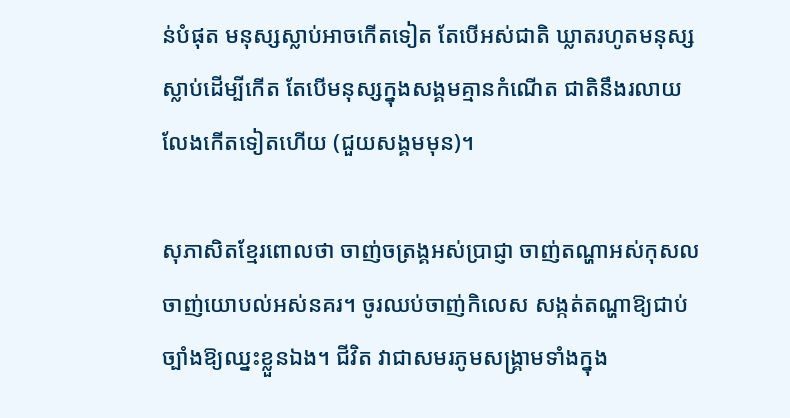ន់បំផុត មនុស្សស្លាប់អាចកើតទៀត តែបើអស់ជាតិ ឃ្លាតរហូតមនុស្សស្លាប់ដើម្បីកើត តែបើមនុស្សក្នុងសង្គមគ្មានកំណើត ជាតិនឹងរលាយលែងកើតទៀតហើយ (ជួយសង្គមមុន)។

សុភាសិតខ្មែរពោលថា ចាញ់ចត្រង្គអស់ប្រាជ្ញា ចាញ់តណ្ហាអស់កុសល ចាញ់យោបល់អស់នគរ។ ចូរឈប់ចាញ់កិលេស សង្កត់តណ្ហាឱ្យជាប់ ច្បាំងឱ្យឈ្នះខ្លួនឯង។ ជីវិត វាជាសមរភូមសង្គ្រាមទាំងក្នុង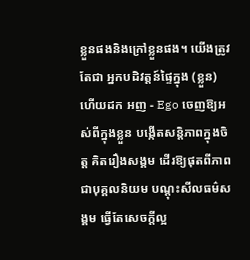ខ្លួនផងនិងក្រៅខ្លួនផង។ យើងត្រូវតែជា អ្នកបដិវត្តន៍ផ្ទៃក្នុង (ខ្លួន) ហើយដក អញ - Ego ចេញឱ្យអស់ពីក្នុងខ្លួន បង្កើតសន្តិភាពក្នុងចិត្ត គិតរឿងសង្គម ដើរឱ្យផុតពីភាពជាបុគ្គលនិយម បណ្តុះសីលធម៌សង្គម ធ្វើតែសេចក្តីល្អ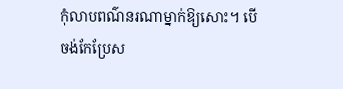កុំលាបពណ៌នរណាម្នាក់ឱ្យសោះ។ បើចង់កែប្រែស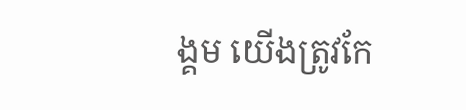ង្គម យើងត្រូវកែ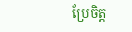ប្រែចិត្ត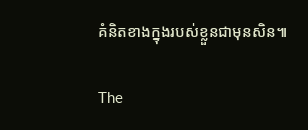គំនិតខាងក្នុងរបស់ខ្លួនជាមុនសិន៕

The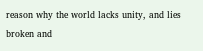reason why the world lacks unity, and lies broken and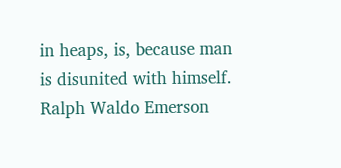in heaps, is, because man is disunited with himself. Ralph Waldo Emerson